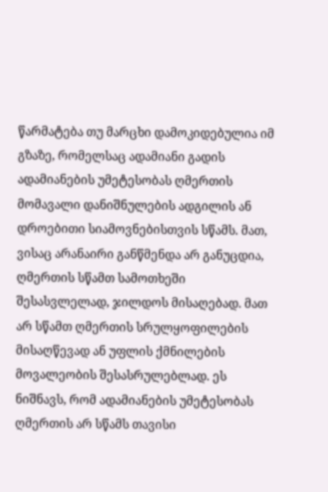წარმატება თუ მარცხი დამოკიდებულია იმ გზაზე, რომელსაც ადამიანი გადის
ადამიანების უმეტესობას ღმერთის მომავალი დანიშნულების ადგილის ან დროებითი სიამოვნებისთვის სწამს. მათ, ვისაც არანაირი განწმენდა არ განუცდია, ღმერთის სწამთ სამოთხეში შესასვლელად, ჯილდოს მისაღებად. მათ არ სწამთ ღმერთის სრულყოფილების მისაღწევად ან უფლის ქმნილების მოვალეობის შესასრულებლად. ეს ნიშნავს, რომ ადამიანების უმეტესობას ღმერთის არ სწამს თავისი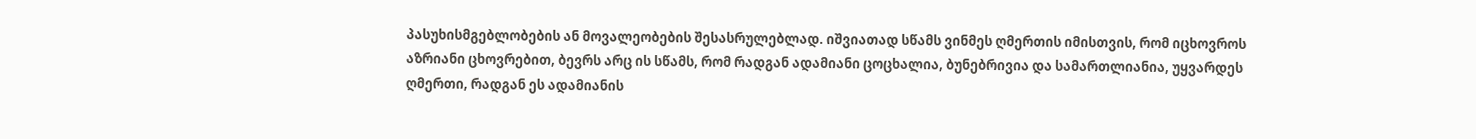პასუხისმგებლობების ან მოვალეობების შესასრულებლად. იშვიათად სწამს ვინმეს ღმერთის იმისთვის, რომ იცხოვროს აზრიანი ცხოვრებით, ბევრს არც ის სწამს, რომ რადგან ადამიანი ცოცხალია, ბუნებრივია და სამართლიანია, უყვარდეს ღმერთი, რადგან ეს ადამიანის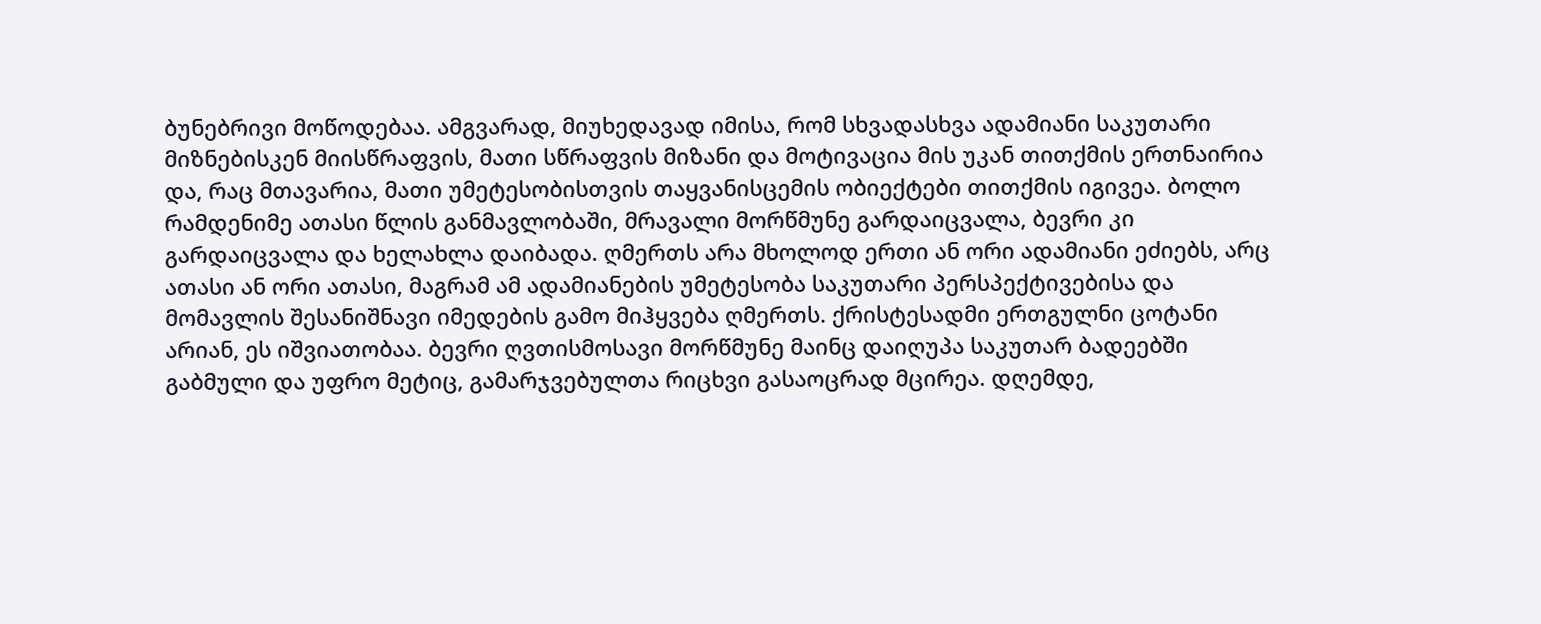ბუნებრივი მოწოდებაა. ამგვარად, მიუხედავად იმისა, რომ სხვადასხვა ადამიანი საკუთარი მიზნებისკენ მიისწრაფვის, მათი სწრაფვის მიზანი და მოტივაცია მის უკან თითქმის ერთნაირია და, რაც მთავარია, მათი უმეტესობისთვის თაყვანისცემის ობიექტები თითქმის იგივეა. ბოლო რამდენიმე ათასი წლის განმავლობაში, მრავალი მორწმუნე გარდაიცვალა, ბევრი კი გარდაიცვალა და ხელახლა დაიბადა. ღმერთს არა მხოლოდ ერთი ან ორი ადამიანი ეძიებს, არც ათასი ან ორი ათასი, მაგრამ ამ ადამიანების უმეტესობა საკუთარი პერსპექტივებისა და მომავლის შესანიშნავი იმედების გამო მიჰყვება ღმერთს. ქრისტესადმი ერთგულნი ცოტანი არიან, ეს იშვიათობაა. ბევრი ღვთისმოსავი მორწმუნე მაინც დაიღუპა საკუთარ ბადეებში გაბმული და უფრო მეტიც, გამარჯვებულთა რიცხვი გასაოცრად მცირეა. დღემდე,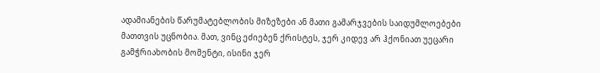ადამიანების წარუმატებლობის მიზეზები ან მათი გამარჯვების საიდუმლოებები მათთვის უცნობია. მათ, ვინც ეძიებენ ქრისტეს, ჯერ კიდევ არ ჰქონიათ უეცარი გამჭრიახობის მომენტი, ისინი ჯერ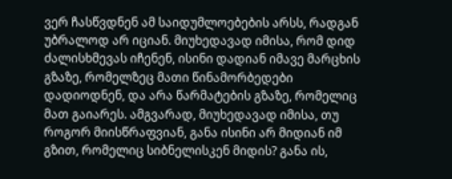ვერ ჩასწვდნენ ამ საიდუმლოებების არსს, რადგან უბრალოდ არ იციან. მიუხედავად იმისა, რომ დიდ ძალისხმევას იჩენენ, ისინი დადიან იმავე მარცხის გზაზე, რომელზეც მათი წინამორბედები დადიოდნენ, და არა წარმატების გზაზე, რომელიც მათ გაიარეს. ამგვარად, მიუხედავად იმისა, თუ როგორ მიისწრაფვიან, განა ისინი არ მიდიან იმ გზით, რომელიც სიბნელისკენ მიდის? განა ის,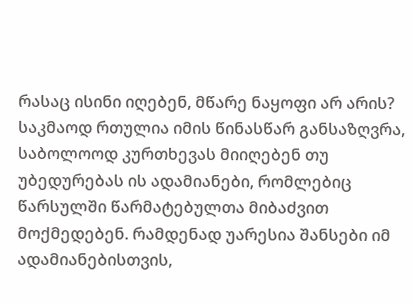რასაც ისინი იღებენ, მწარე ნაყოფი არ არის? საკმაოდ რთულია იმის წინასწარ განსაზღვრა, საბოლოოდ კურთხევას მიიღებენ თუ უბედურებას ის ადამიანები, რომლებიც წარსულში წარმატებულთა მიბაძვით მოქმედებენ. რამდენად უარესია შანსები იმ ადამიანებისთვის,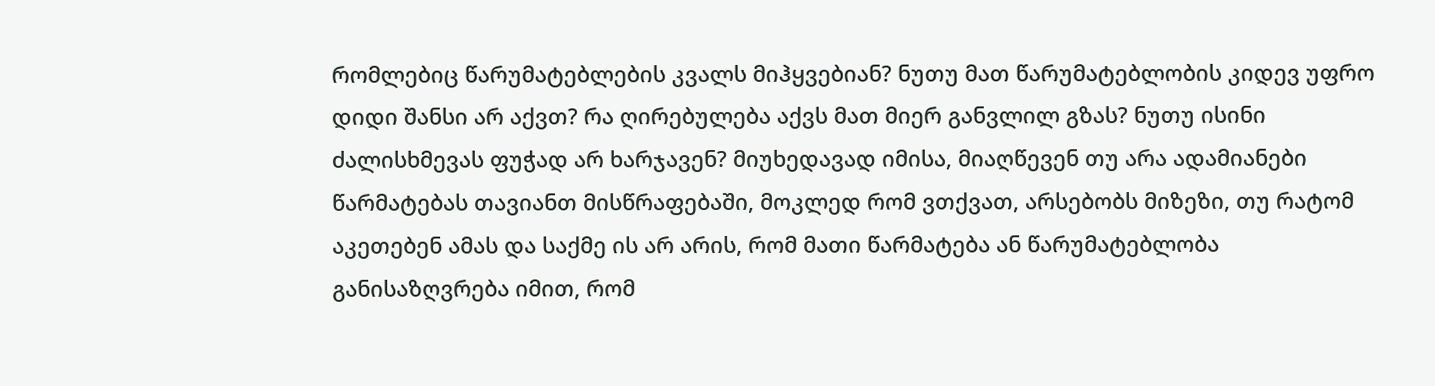რომლებიც წარუმატებლების კვალს მიჰყვებიან? ნუთუ მათ წარუმატებლობის კიდევ უფრო დიდი შანსი არ აქვთ? რა ღირებულება აქვს მათ მიერ განვლილ გზას? ნუთუ ისინი ძალისხმევას ფუჭად არ ხარჯავენ? მიუხედავად იმისა, მიაღწევენ თუ არა ადამიანები წარმატებას თავიანთ მისწრაფებაში, მოკლედ რომ ვთქვათ, არსებობს მიზეზი, თუ რატომ აკეთებენ ამას და საქმე ის არ არის, რომ მათი წარმატება ან წარუმატებლობა განისაზღვრება იმით, რომ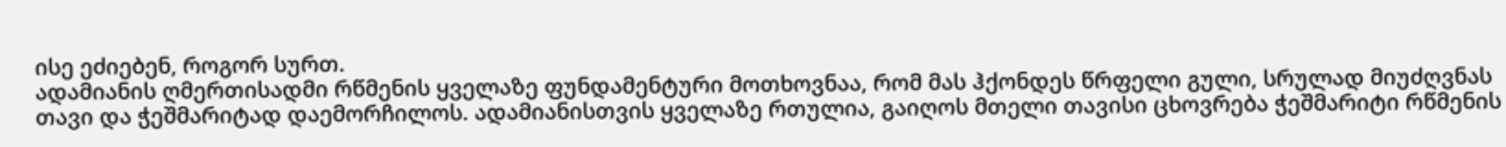ისე ეძიებენ, როგორ სურთ.
ადამიანის ღმერთისადმი რწმენის ყველაზე ფუნდამენტური მოთხოვნაა, რომ მას ჰქონდეს წრფელი გული, სრულად მიუძღვნას თავი და ჭეშმარიტად დაემორჩილოს. ადამიანისთვის ყველაზე რთულია, გაიღოს მთელი თავისი ცხოვრება ჭეშმარიტი რწმენის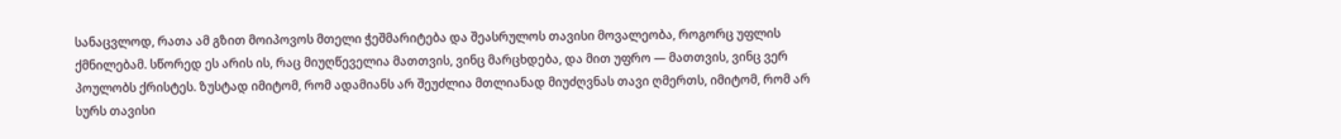სანაცვლოდ, რათა ამ გზით მოიპოვოს მთელი ჭეშმარიტება და შეასრულოს თავისი მოვალეობა, როგორც უფლის ქმნილებამ. სწორედ ეს არის ის, რაც მიუღწეველია მათთვის, ვინც მარცხდება, და მით უფრო — მათთვის, ვინც ვერ პოულობს ქრისტეს. ზუსტად იმიტომ, რომ ადამიანს არ შეუძლია მთლიანად მიუძღვნას თავი ღმერთს, იმიტომ, რომ არ სურს თავისი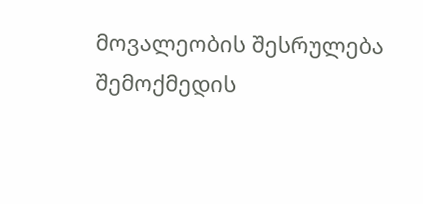მოვალეობის შესრულება შემოქმედის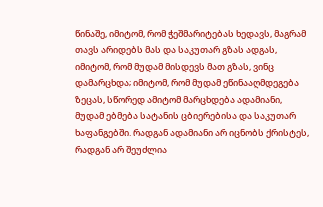წინაშე, იმიტომ, რომ ჭეშმარიტებას ხედავს, მაგრამ თავს არიდებს მას და საკუთარ გზას ადგას, იმიტომ, რომ მუდამ მისდევს მათ გზას, ვინც დამარცხდა; იმიტომ, რომ მუდამ ეწინააღმდეგება ზეცას, სწორედ ამიტომ მარცხდება ადამიანი, მუდამ ებმება სატანის ცბიერებისა და საკუთარ ხაფანგებში. რადგან ადამიანი არ იცნობს ქრისტეს, რადგან არ შეუძლია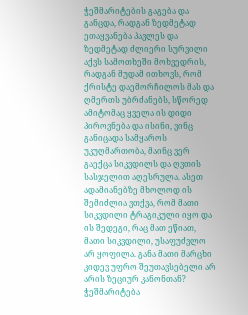ჭეშმარიტების გაგება და განცდა, რადგან ზედმეტად ეთაყვანება პავლეს და ზედმეტად ძლიერი სურვილი აქვს სამოთხეში მოხვედრის, რადგან მუდამ ითხოვს, რომ ქრისტე დაემორჩილოს მას და ღმერთს უბრძანებს, სწორედ ამიტომაც ყველა ის დიდი პიროვნება და ისინი, ვინც განიცადა სამყაროს უკუღმართობა, მაინც ვერ გაექცა სიკვდილს და ღვთის სასჯელით აღესრულა. ასეთ ადამიანებზე მხოლოდ ის შემიძლია ვთქვა, რომ მათი სიკვდილი ტრაგიკული იყო და ის შედეგი, რაც მათ ეწიათ, მათი სიკვდილი, უსაფუძვლო არ ყოფილა. განა მათი მარცხი კიდევ უფრო შეუთავსებელი არ არის ზეციურ კანონთან? ჭეშმარიტება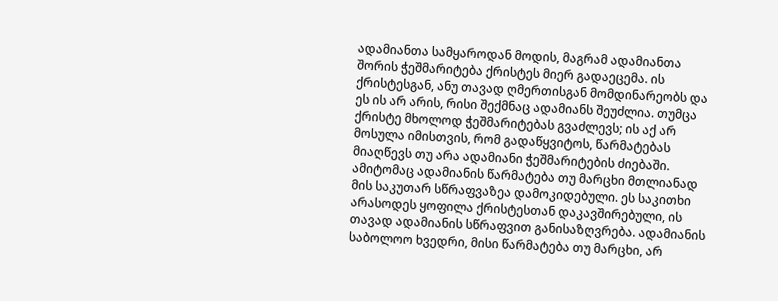ადამიანთა სამყაროდან მოდის, მაგრამ ადამიანთა შორის ჭეშმარიტება ქრისტეს მიერ გადაეცემა. ის ქრისტესგან, ანუ თავად ღმერთისგან მომდინარეობს და ეს ის არ არის, რისი შექმნაც ადამიანს შეუძლია. თუმცა ქრისტე მხოლოდ ჭეშმარიტებას გვაძლევს; ის აქ არ მოსულა იმისთვის, რომ გადაწყვიტოს, წარმატებას მიაღწევს თუ არა ადამიანი ჭეშმარიტების ძიებაში. ამიტომაც ადამიანის წარმატება თუ მარცხი მთლიანად მის საკუთარ სწრაფვაზეა დამოკიდებული. ეს საკითხი არასოდეს ყოფილა ქრისტესთან დაკავშირებული, ის თავად ადამიანის სწრაფვით განისაზღვრება. ადამიანის საბოლოო ხვედრი, მისი წარმატება თუ მარცხი, არ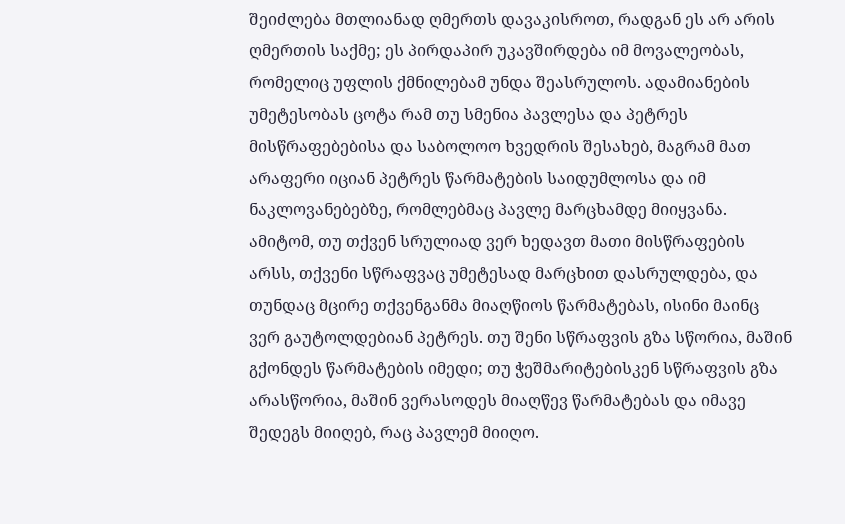შეიძლება მთლიანად ღმერთს დავაკისროთ, რადგან ეს არ არის ღმერთის საქმე; ეს პირდაპირ უკავშირდება იმ მოვალეობას, რომელიც უფლის ქმნილებამ უნდა შეასრულოს. ადამიანების უმეტესობას ცოტა რამ თუ სმენია პავლესა და პეტრეს მისწრაფებებისა და საბოლოო ხვედრის შესახებ, მაგრამ მათ არაფერი იციან პეტრეს წარმატების საიდუმლოსა და იმ ნაკლოვანებებზე, რომლებმაც პავლე მარცხამდე მიიყვანა. ამიტომ, თუ თქვენ სრულიად ვერ ხედავთ მათი მისწრაფების არსს, თქვენი სწრაფვაც უმეტესად მარცხით დასრულდება, და თუნდაც მცირე თქვენგანმა მიაღწიოს წარმატებას, ისინი მაინც ვერ გაუტოლდებიან პეტრეს. თუ შენი სწრაფვის გზა სწორია, მაშინ გქონდეს წარმატების იმედი; თუ ჭეშმარიტებისკენ სწრაფვის გზა არასწორია, მაშინ ვერასოდეს მიაღწევ წარმატებას და იმავე შედეგს მიიღებ, რაც პავლემ მიიღო.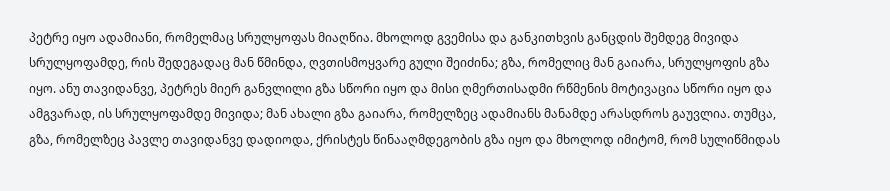პეტრე იყო ადამიანი, რომელმაც სრულყოფას მიაღწია. მხოლოდ გვემისა და განკითხვის განცდის შემდეგ მივიდა სრულყოფამდე, რის შედეგადაც მან წმინდა, ღვთისმოყვარე გული შეიძინა; გზა, რომელიც მან გაიარა, სრულყოფის გზა იყო. ანუ თავიდანვე, პეტრეს მიერ განვლილი გზა სწორი იყო და მისი ღმერთისადმი რწმენის მოტივაცია სწორი იყო და ამგვარად, ის სრულყოფამდე მივიდა; მან ახალი გზა გაიარა, რომელზეც ადამიანს მანამდე არასდროს გაუვლია. თუმცა, გზა, რომელზეც პავლე თავიდანვე დადიოდა, ქრისტეს წინააღმდეგობის გზა იყო და მხოლოდ იმიტომ, რომ სულიწმიდას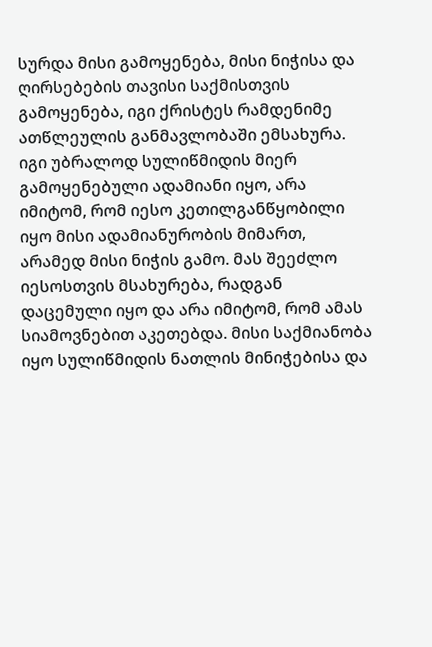სურდა მისი გამოყენება, მისი ნიჭისა და ღირსებების თავისი საქმისთვის გამოყენება, იგი ქრისტეს რამდენიმე ათწლეულის განმავლობაში ემსახურა. იგი უბრალოდ სულიწმიდის მიერ გამოყენებული ადამიანი იყო, არა იმიტომ, რომ იესო კეთილგანწყობილი იყო მისი ადამიანურობის მიმართ, არამედ მისი ნიჭის გამო. მას შეეძლო იესოსთვის მსახურება, რადგან დაცემული იყო და არა იმიტომ, რომ ამას სიამოვნებით აკეთებდა. მისი საქმიანობა იყო სულიწმიდის ნათლის მინიჭებისა და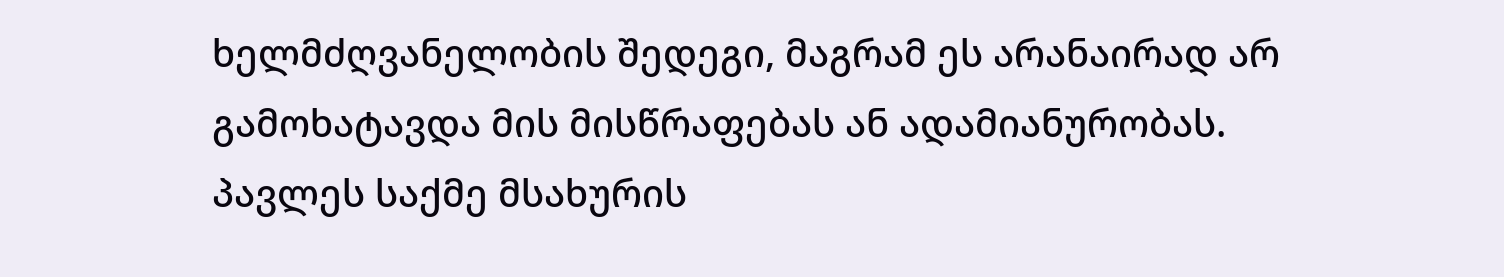ხელმძღვანელობის შედეგი, მაგრამ ეს არანაირად არ გამოხატავდა მის მისწრაფებას ან ადამიანურობას. პავლეს საქმე მსახურის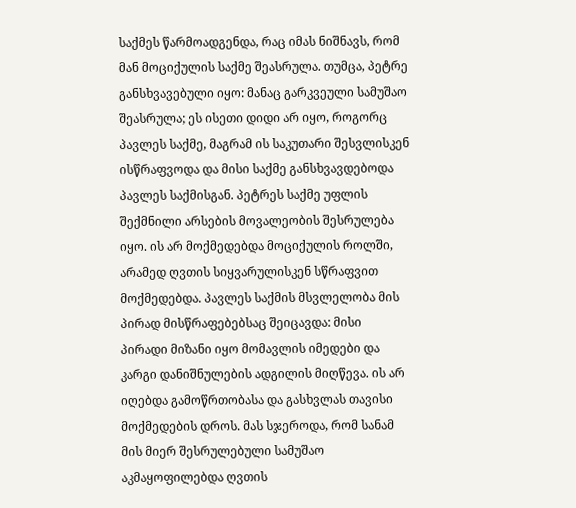საქმეს წარმოადგენდა, რაც იმას ნიშნავს, რომ მან მოციქულის საქმე შეასრულა. თუმცა, პეტრე განსხვავებული იყო: მანაც გარკვეული სამუშაო შეასრულა; ეს ისეთი დიდი არ იყო, როგორც პავლეს საქმე, მაგრამ ის საკუთარი შესვლისკენ ისწრაფვოდა და მისი საქმე განსხვავდებოდა პავლეს საქმისგან. პეტრეს საქმე უფლის შექმნილი არსების მოვალეობის შესრულება იყო. ის არ მოქმედებდა მოციქულის როლში, არამედ ღვთის სიყვარულისკენ სწრაფვით მოქმედებდა. პავლეს საქმის მსვლელობა მის პირად მისწრაფებებსაც შეიცავდა: მისი პირადი მიზანი იყო მომავლის იმედები და კარგი დანიშნულების ადგილის მიღწევა. ის არ იღებდა გამოწრთობასა და გასხვლას თავისი მოქმედების დროს. მას სჯეროდა, რომ სანამ მის მიერ შესრულებული სამუშაო აკმაყოფილებდა ღვთის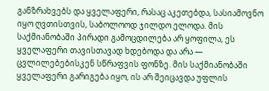განზრახვებს და ყველაფერი, რასაც აკეთებდა, სასიამოვნო იყო ღვთისთვის, საბოლოოდ ჯილდო ელოდა. მის საქმიანობაში პირადი გამოცდილება არ ყოფილა, ეს ყველაფერი თავისთავად ხდებოდა და არა — ცვლილებებისკენ სწრაფვის ფონზე. მის საქმიანობაში ყველაფერი გარიგება იყო, ის არ შეიცავდა უფლის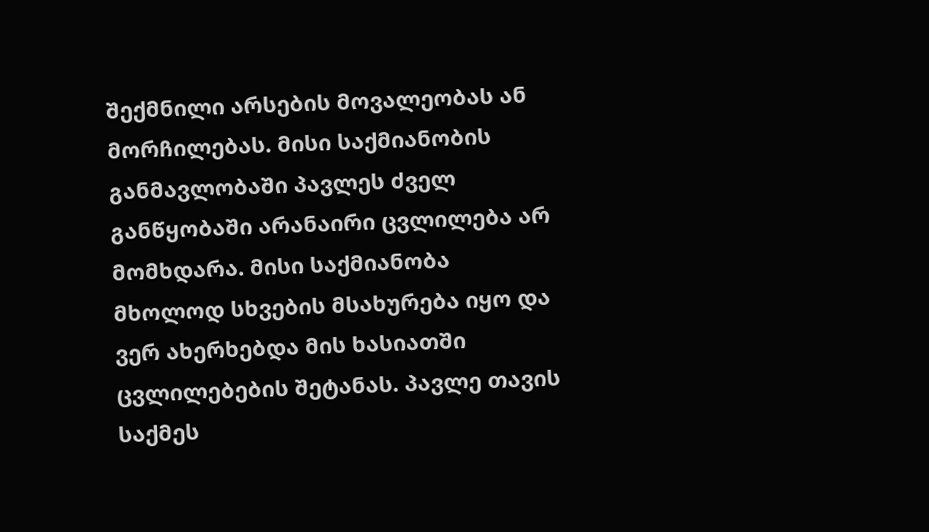შექმნილი არსების მოვალეობას ან მორჩილებას. მისი საქმიანობის განმავლობაში პავლეს ძველ განწყობაში არანაირი ცვლილება არ მომხდარა. მისი საქმიანობა მხოლოდ სხვების მსახურება იყო და ვერ ახერხებდა მის ხასიათში ცვლილებების შეტანას. პავლე თავის საქმეს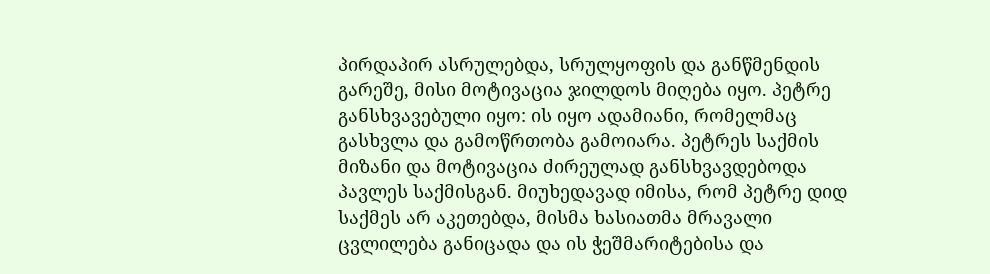პირდაპირ ასრულებდა, სრულყოფის და განწმენდის გარეშე, მისი მოტივაცია ჯილდოს მიღება იყო. პეტრე განსხვავებული იყო: ის იყო ადამიანი, რომელმაც გასხვლა და გამოწრთობა გამოიარა. პეტრეს საქმის მიზანი და მოტივაცია ძირეულად განსხვავდებოდა პავლეს საქმისგან. მიუხედავად იმისა, რომ პეტრე დიდ საქმეს არ აკეთებდა, მისმა ხასიათმა მრავალი ცვლილება განიცადა და ის ჭეშმარიტებისა და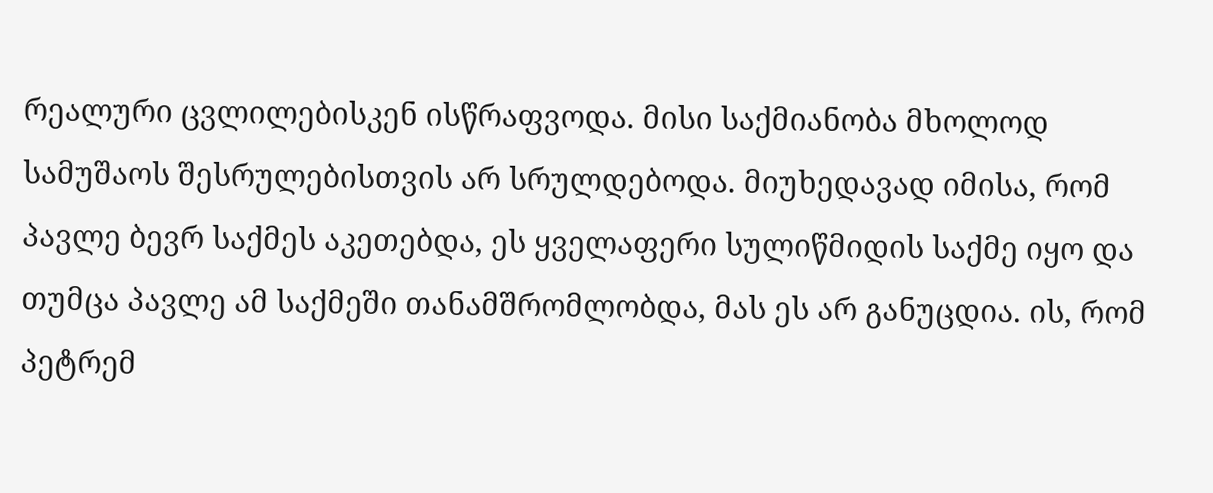რეალური ცვლილებისკენ ისწრაფვოდა. მისი საქმიანობა მხოლოდ სამუშაოს შესრულებისთვის არ სრულდებოდა. მიუხედავად იმისა, რომ პავლე ბევრ საქმეს აკეთებდა, ეს ყველაფერი სულიწმიდის საქმე იყო და თუმცა პავლე ამ საქმეში თანამშრომლობდა, მას ეს არ განუცდია. ის, რომ პეტრემ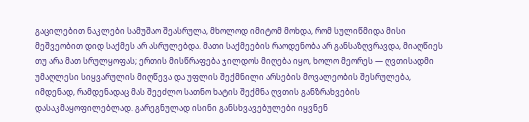გაცილებით ნაკლები სამუშაო შეასრულა, მხოლოდ იმიტომ მოხდა, რომ სულიწმიდა მისი მეშვეობით დიდ საქმეს არ ასრულებდა. მათი საქმეების რაოდენობა არ განსაზღვრავდა, მიაღწიეს თუ არა მათ სრულყოფას; ერთის მისწრაფება ჯილდოს მიღება იყო, ხოლო მეორეს — ღვთისადმი უმაღლესი სიყვარულის მიღწევა და უფლის შექმნილი არსების მოვალეობის შესრულება, იმდენად, რამდენადაც მას შეეძლო სათნო ხატის შექმნა ღვთის განზრახვების დასაკმაყოფილებლად. გარეგნულად ისინი განსხვავებულები იყვნენ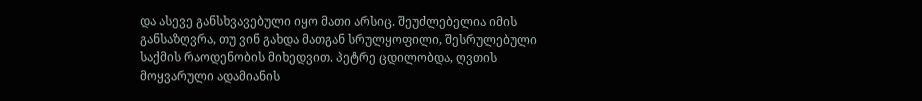და ასევე განსხვავებული იყო მათი არსიც. შეუძლებელია იმის განსაზღვრა, თუ ვინ გახდა მათგან სრულყოფილი, შესრულებული საქმის რაოდენობის მიხედვით. პეტრე ცდილობდა, ღვთის მოყვარული ადამიანის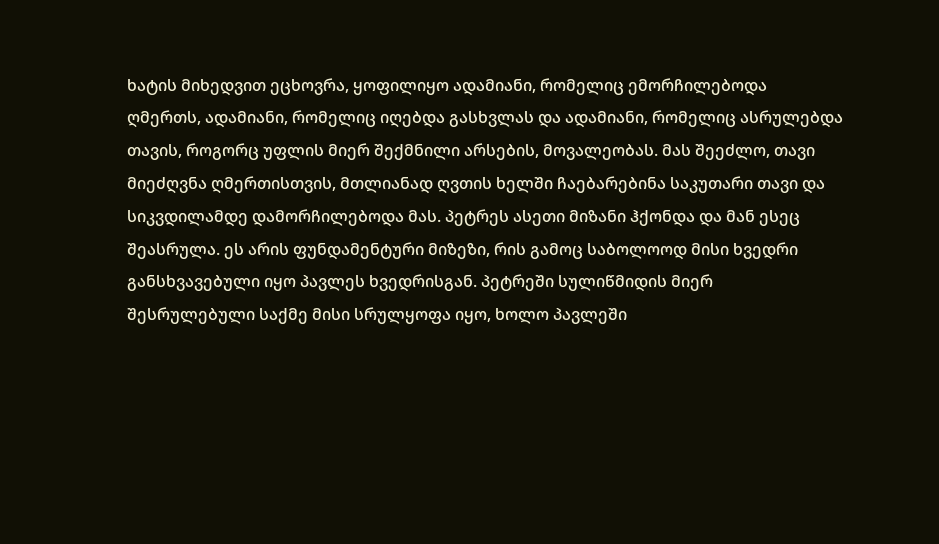ხატის მიხედვით ეცხოვრა, ყოფილიყო ადამიანი, რომელიც ემორჩილებოდა ღმერთს, ადამიანი, რომელიც იღებდა გასხვლას და ადამიანი, რომელიც ასრულებდა თავის, როგორც უფლის მიერ შექმნილი არსების, მოვალეობას. მას შეეძლო, თავი მიეძღვნა ღმერთისთვის, მთლიანად ღვთის ხელში ჩაებარებინა საკუთარი თავი და სიკვდილამდე დამორჩილებოდა მას. პეტრეს ასეთი მიზანი ჰქონდა და მან ესეც შეასრულა. ეს არის ფუნდამენტური მიზეზი, რის გამოც საბოლოოდ მისი ხვედრი განსხვავებული იყო პავლეს ხვედრისგან. პეტრეში სულიწმიდის მიერ შესრულებული საქმე მისი სრულყოფა იყო, ხოლო პავლეში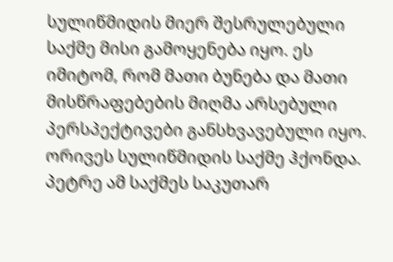სულიწმიდის მიერ შესრულებული საქმე მისი გამოყენება იყო. ეს იმიტომ, რომ მათი ბუნება და მათი მისწრაფებების მიღმა არსებული პერსპექტივები განსხვავებული იყო. ორივეს სულიწმიდის საქმე ჰქონდა. პეტრე ამ საქმეს საკუთარ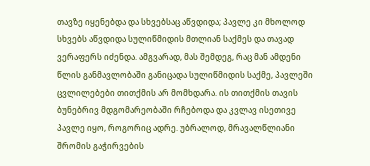თავზე იყენებდა და სხვებსაც აწვდიდა; პავლე კი მხოლოდ სხვებს აწვდიდა სულიწმიდის მთლიან საქმეს და თავად ვერაფერს იძენდა. ამგვარად, მას შემდეგ, რაც მან ამდენი წლის განმავლობაში განიცადა სულიწმიდის საქმე, პავლეში ცვლილებები თითქმის არ მომხდარა. ის თითქმის თავის ბუნებრივ მდგომარეობაში რჩებოდა და კვლავ ისეთივე პავლე იყო, როგორიც ადრე. უბრალოდ, მრავალწლიანი შრომის გაჭირვების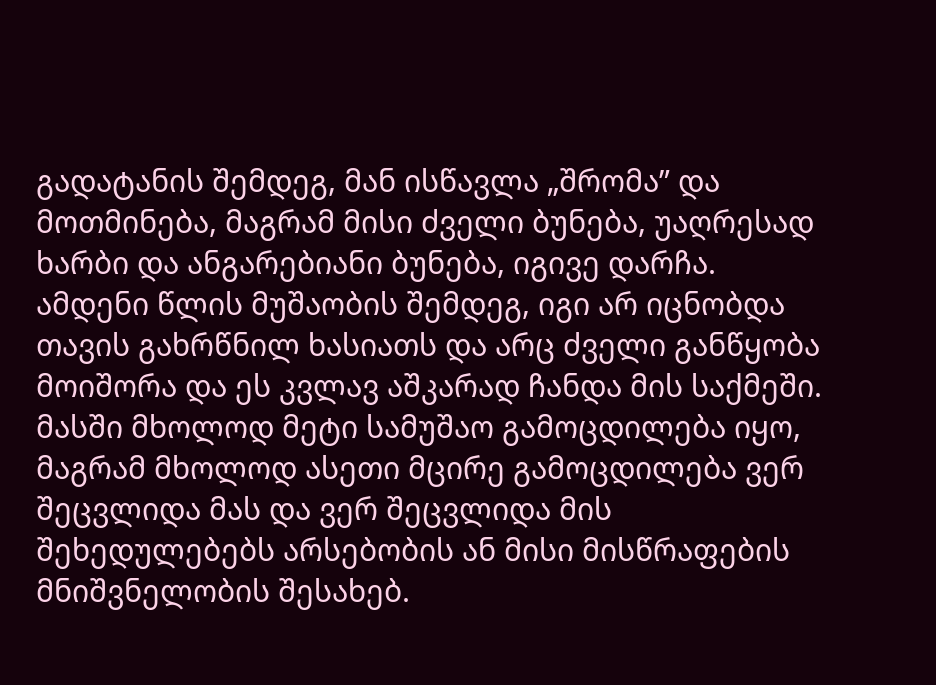გადატანის შემდეგ, მან ისწავლა „შრომა” და მოთმინება, მაგრამ მისი ძველი ბუნება, უაღრესად ხარბი და ანგარებიანი ბუნება, იგივე დარჩა. ამდენი წლის მუშაობის შემდეგ, იგი არ იცნობდა თავის გახრწნილ ხასიათს და არც ძველი განწყობა მოიშორა და ეს კვლავ აშკარად ჩანდა მის საქმეში. მასში მხოლოდ მეტი სამუშაო გამოცდილება იყო, მაგრამ მხოლოდ ასეთი მცირე გამოცდილება ვერ შეცვლიდა მას და ვერ შეცვლიდა მის შეხედულებებს არსებობის ან მისი მისწრაფების მნიშვნელობის შესახებ.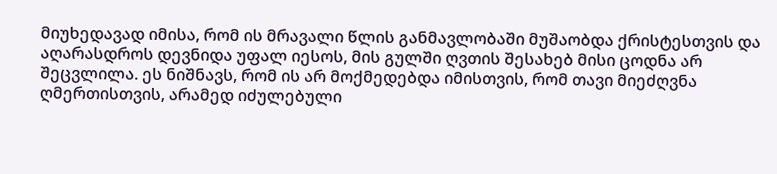მიუხედავად იმისა, რომ ის მრავალი წლის განმავლობაში მუშაობდა ქრისტესთვის და აღარასდროს დევნიდა უფალ იესოს, მის გულში ღვთის შესახებ მისი ცოდნა არ შეცვლილა. ეს ნიშნავს, რომ ის არ მოქმედებდა იმისთვის, რომ თავი მიეძღვნა ღმერთისთვის, არამედ იძულებული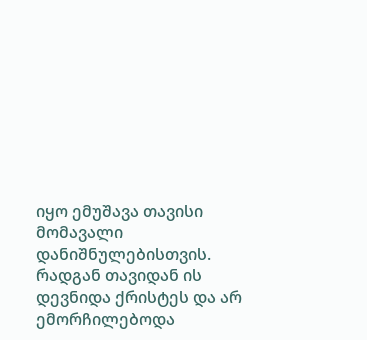იყო ემუშავა თავისი მომავალი დანიშნულებისთვის. რადგან თავიდან ის დევნიდა ქრისტეს და არ ემორჩილებოდა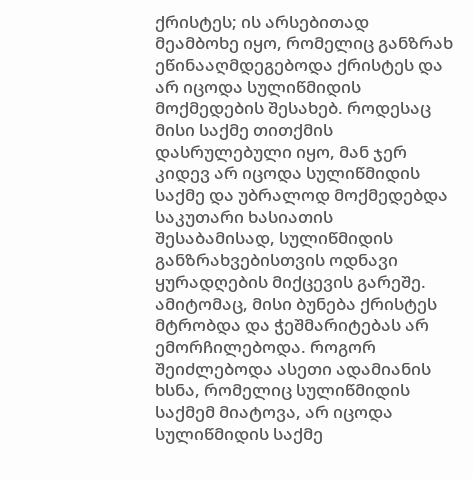ქრისტეს; ის არსებითად მეამბოხე იყო, რომელიც განზრახ ეწინააღმდეგებოდა ქრისტეს და არ იცოდა სულიწმიდის მოქმედების შესახებ. როდესაც მისი საქმე თითქმის დასრულებული იყო, მან ჯერ კიდევ არ იცოდა სულიწმიდის საქმე და უბრალოდ მოქმედებდა საკუთარი ხასიათის შესაბამისად, სულიწმიდის განზრახვებისთვის ოდნავი ყურადღების მიქცევის გარეშე. ამიტომაც, მისი ბუნება ქრისტეს მტრობდა და ჭეშმარიტებას არ ემორჩილებოდა. როგორ შეიძლებოდა ასეთი ადამიანის ხსნა, რომელიც სულიწმიდის საქმემ მიატოვა, არ იცოდა სულიწმიდის საქმე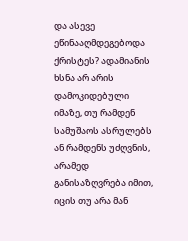და ასევე ეწინააღმდეგებოდა ქრისტეს? ადამიანის ხსნა არ არის დამოკიდებული იმაზე, თუ რამდენ სამუშაოს ასრულებს ან რამდენს უძღვნის, არამედ განისაზღვრება იმით, იცის თუ არა მან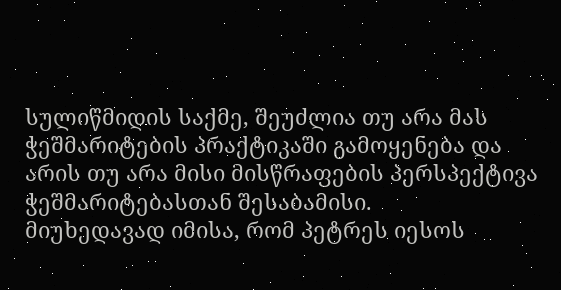სულიწმიდის საქმე, შეუძლია თუ არა მას ჭეშმარიტების პრაქტიკაში გამოყენება და არის თუ არა მისი მისწრაფების პერსპექტივა ჭეშმარიტებასთან შესაბამისი.
მიუხედავად იმისა, რომ პეტრეს იესოს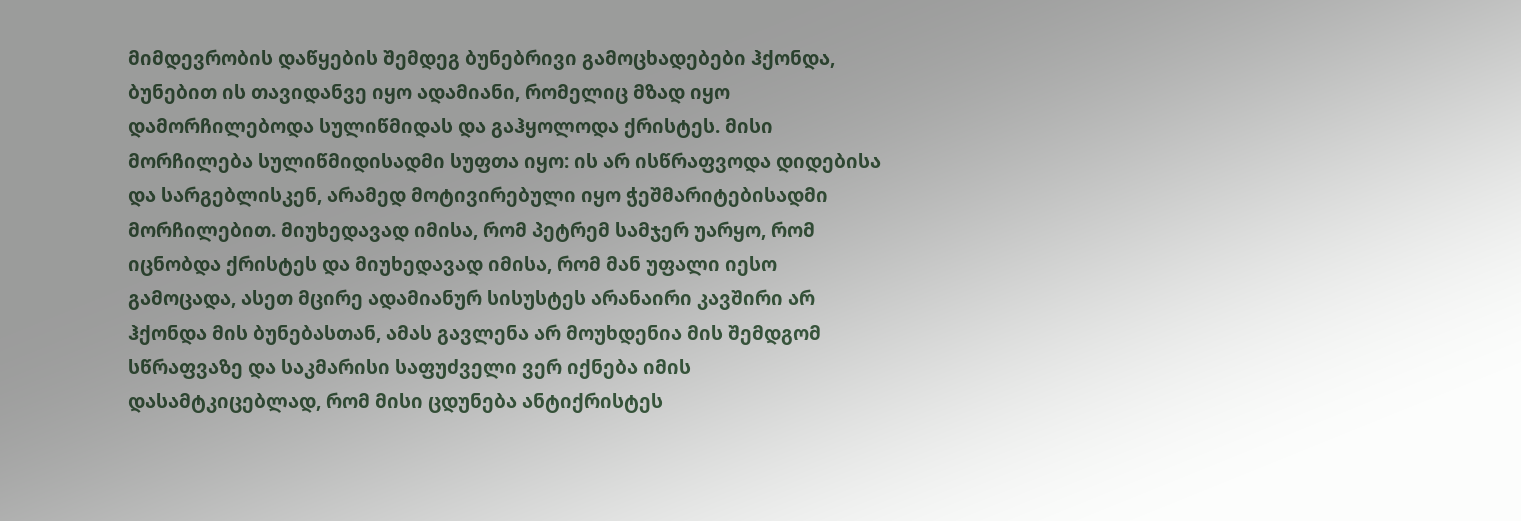მიმდევრობის დაწყების შემდეგ ბუნებრივი გამოცხადებები ჰქონდა, ბუნებით ის თავიდანვე იყო ადამიანი, რომელიც მზად იყო დამორჩილებოდა სულიწმიდას და გაჰყოლოდა ქრისტეს. მისი მორჩილება სულიწმიდისადმი სუფთა იყო: ის არ ისწრაფვოდა დიდებისა და სარგებლისკენ, არამედ მოტივირებული იყო ჭეშმარიტებისადმი მორჩილებით. მიუხედავად იმისა, რომ პეტრემ სამჯერ უარყო, რომ იცნობდა ქრისტეს და მიუხედავად იმისა, რომ მან უფალი იესო გამოცადა, ასეთ მცირე ადამიანურ სისუსტეს არანაირი კავშირი არ ჰქონდა მის ბუნებასთან, ამას გავლენა არ მოუხდენია მის შემდგომ სწრაფვაზე და საკმარისი საფუძველი ვერ იქნება იმის დასამტკიცებლად, რომ მისი ცდუნება ანტიქრისტეს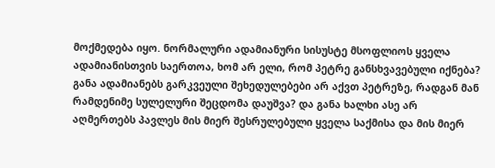მოქმედება იყო. ნორმალური ადამიანური სისუსტე მსოფლიოს ყველა ადამიანისთვის საერთოა, ხომ არ ელი, რომ პეტრე განსხვავებული იქნება? განა ადამიანებს გარკვეული შეხედულებები არ აქვთ პეტრეზე, რადგან მან რამდენიმე სულელური შეცდომა დაუშვა? და განა ხალხი ასე არ აღმერთებს პავლეს მის მიერ შესრულებული ყველა საქმისა და მის მიერ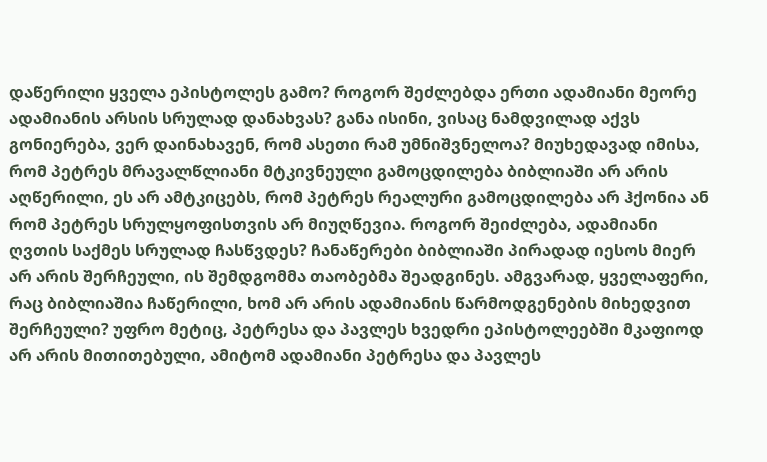დაწერილი ყველა ეპისტოლეს გამო? როგორ შეძლებდა ერთი ადამიანი მეორე ადამიანის არსის სრულად დანახვას? განა ისინი, ვისაც ნამდვილად აქვს გონიერება, ვერ დაინახავენ, რომ ასეთი რამ უმნიშვნელოა? მიუხედავად იმისა, რომ პეტრეს მრავალწლიანი მტკივნეული გამოცდილება ბიბლიაში არ არის აღწერილი, ეს არ ამტკიცებს, რომ პეტრეს რეალური გამოცდილება არ ჰქონია ან რომ პეტრეს სრულყოფისთვის არ მიუღწევია. როგორ შეიძლება, ადამიანი ღვთის საქმეს სრულად ჩასწვდეს? ჩანაწერები ბიბლიაში პირადად იესოს მიერ არ არის შერჩეული, ის შემდგომმა თაობებმა შეადგინეს. ამგვარად, ყველაფერი, რაც ბიბლიაშია ჩაწერილი, ხომ არ არის ადამიანის წარმოდგენების მიხედვით შერჩეული? უფრო მეტიც, პეტრესა და პავლეს ხვედრი ეპისტოლეებში მკაფიოდ არ არის მითითებული, ამიტომ ადამიანი პეტრესა და პავლეს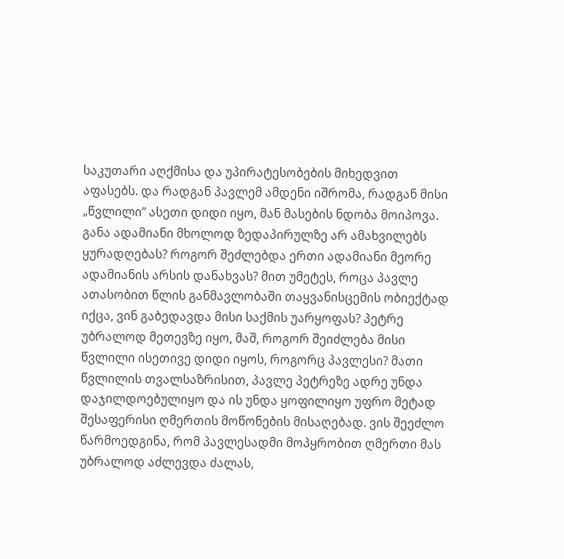საკუთარი აღქმისა და უპირატესობების მიხედვით აფასებს. და რადგან პავლემ ამდენი იშრომა, რადგან მისი „წვლილი” ასეთი დიდი იყო, მან მასების ნდობა მოიპოვა. განა ადამიანი მხოლოდ ზედაპირულზე არ ამახვილებს ყურადღებას? როგორ შეძლებდა ერთი ადამიანი მეორე ადამიანის არსის დანახვას? მით უმეტეს, როცა პავლე ათასობით წლის განმავლობაში თაყვანისცემის ობიექტად იქცა, ვინ გაბედავდა მისი საქმის უარყოფას? პეტრე უბრალოდ მეთევზე იყო, მაშ, როგორ შეიძლება მისი წვლილი ისეთივე დიდი იყოს, როგორც პავლესი? მათი წვლილის თვალსაზრისით, პავლე პეტრეზე ადრე უნდა დაჯილდოებულიყო და ის უნდა ყოფილიყო უფრო მეტად შესაფერისი ღმერთის მოწონების მისაღებად. ვის შეეძლო წარმოედგინა, რომ პავლესადმი მოპყრობით ღმერთი მას უბრალოდ აძლევდა ძალას,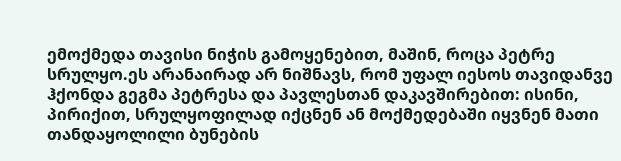ემოქმედა თავისი ნიჭის გამოყენებით, მაშინ, როცა პეტრე სრულყო.ეს არანაირად არ ნიშნავს, რომ უფალ იესოს თავიდანვე ჰქონდა გეგმა პეტრესა და პავლესთან დაკავშირებით: ისინი, პირიქით, სრულყოფილად იქცნენ ან მოქმედებაში იყვნენ მათი თანდაყოლილი ბუნების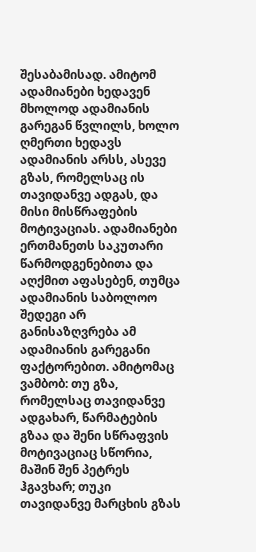შესაბამისად. ამიტომ ადამიანები ხედავენ მხოლოდ ადამიანის გარეგან წვლილს, ხოლო ღმერთი ხედავს ადამიანის არსს, ასევე გზას, რომელსაც ის თავიდანვე ადგას, და მისი მისწრაფების მოტივაციას. ადამიანები ერთმანეთს საკუთარი წარმოდგენებითა და აღქმით აფასებენ, თუმცა ადამიანის საბოლოო შედეგი არ განისაზღვრება ამ ადამიანის გარეგანი ფაქტორებით. ამიტომაც ვამბობ: თუ გზა, რომელსაც თავიდანვე ადგახარ, წარმატების გზაა და შენი სწრაფვის მოტივაციაც სწორია, მაშინ შენ პეტრეს ჰგავხარ; თუკი თავიდანვე მარცხის გზას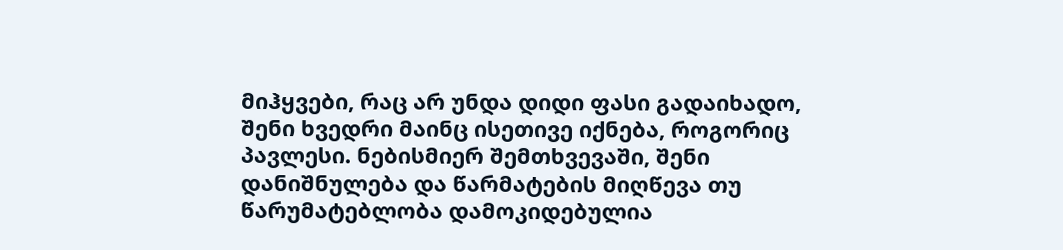მიჰყვები, რაც არ უნდა დიდი ფასი გადაიხადო, შენი ხვედრი მაინც ისეთივე იქნება, როგორიც პავლესი. ნებისმიერ შემთხვევაში, შენი დანიშნულება და წარმატების მიღწევა თუ წარუმატებლობა დამოკიდებულია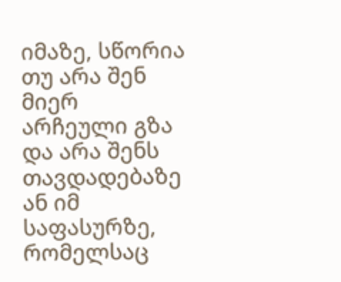იმაზე, სწორია თუ არა შენ მიერ არჩეული გზა და არა შენს თავდადებაზე ან იმ საფასურზე, რომელსაც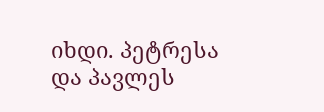იხდი. პეტრესა და პავლეს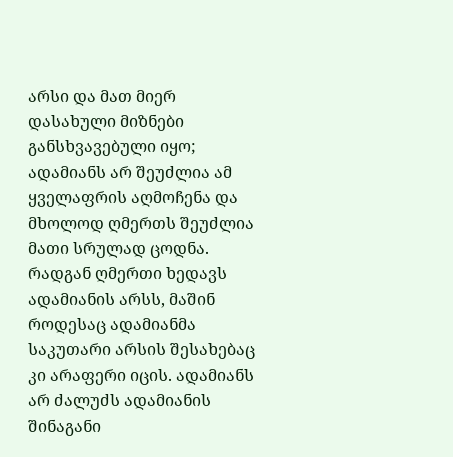არსი და მათ მიერ დასახული მიზნები განსხვავებული იყო; ადამიანს არ შეუძლია ამ ყველაფრის აღმოჩენა და მხოლოდ ღმერთს შეუძლია მათი სრულად ცოდნა. რადგან ღმერთი ხედავს ადამიანის არსს, მაშინ როდესაც ადამიანმა საკუთარი არსის შესახებაც კი არაფერი იცის. ადამიანს არ ძალუძს ადამიანის შინაგანი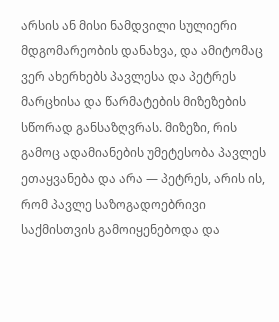არსის ან მისი ნამდვილი სულიერი მდგომარეობის დანახვა, და ამიტომაც ვერ ახერხებს პავლესა და პეტრეს მარცხისა და წარმატების მიზეზების სწორად განსაზღვრას. მიზეზი, რის გამოც ადამიანების უმეტესობა პავლეს ეთაყვანება და არა — პეტრეს, არის ის, რომ პავლე საზოგადოებრივი საქმისთვის გამოიყენებოდა და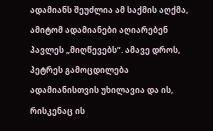ადამიანს შეუძლია ამ საქმის აღქმა, ამიტომ ადამიანები აღიარებენ პავლეს „მიღწევებს”. ამავე დროს, პეტრეს გამოცდილება ადამიანისთვის უხილავია და ის, რისკენაც ის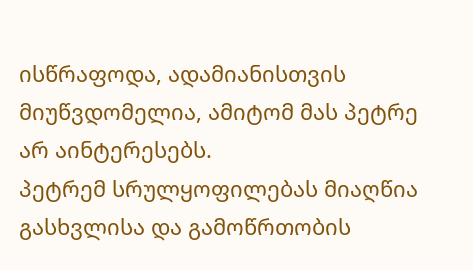ისწრაფოდა, ადამიანისთვის მიუწვდომელია, ამიტომ მას პეტრე არ აინტერესებს.
პეტრემ სრულყოფილებას მიაღწია გასხვლისა და გამოწრთობის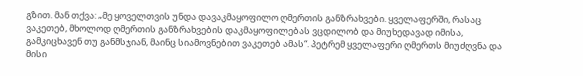გზით. მან თქვა: „მე ყოველთვის უნდა დავაკმაყოფილო ღმერთის განზრახვები. ყველაფერში, რასაც ვაკეთებ, მხოლოდ ღმერთის განზრახვების დაკმაყოფილებას ვცდილობ და მიუხედავად იმისა, გამკიცხავენ თუ განმსჯიან, მაინც სიამოვნებით ვაკეთებ ამას“. პეტრემ ყველაფერი ღმერთს მიუძღვნა და მისი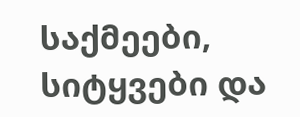საქმეები, სიტყვები და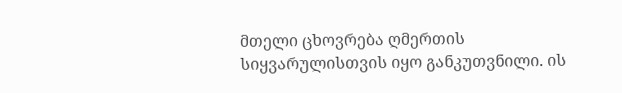მთელი ცხოვრება ღმერთის სიყვარულისთვის იყო განკუთვნილი. ის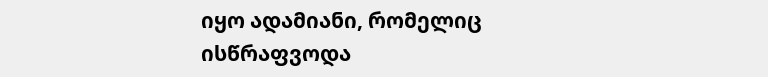იყო ადამიანი, რომელიც ისწრაფვოდა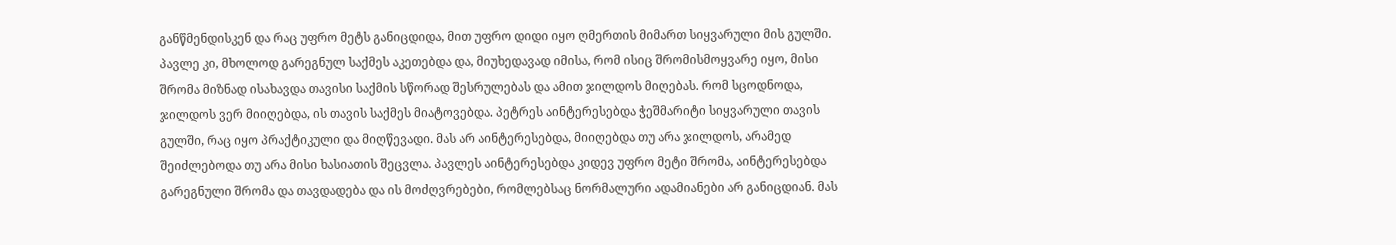განწმენდისკენ და რაც უფრო მეტს განიცდიდა, მით უფრო დიდი იყო ღმერთის მიმართ სიყვარული მის გულში. პავლე კი, მხოლოდ გარეგნულ საქმეს აკეთებდა და, მიუხედავად იმისა, რომ ისიც შრომისმოყვარე იყო, მისი შრომა მიზნად ისახავდა თავისი საქმის სწორად შესრულებას და ამით ჯილდოს მიღებას. რომ სცოდნოდა, ჯილდოს ვერ მიიღებდა, ის თავის საქმეს მიატოვებდა. პეტრეს აინტერესებდა ჭეშმარიტი სიყვარული თავის გულში, რაც იყო პრაქტიკული და მიღწევადი. მას არ აინტერესებდა, მიიღებდა თუ არა ჯილდოს, არამედ შეიძლებოდა თუ არა მისი ხასიათის შეცვლა. პავლეს აინტერესებდა კიდევ უფრო მეტი შრომა, აინტერესებდა გარეგნული შრომა და თავდადება და ის მოძღვრებები, რომლებსაც ნორმალური ადამიანები არ განიცდიან. მას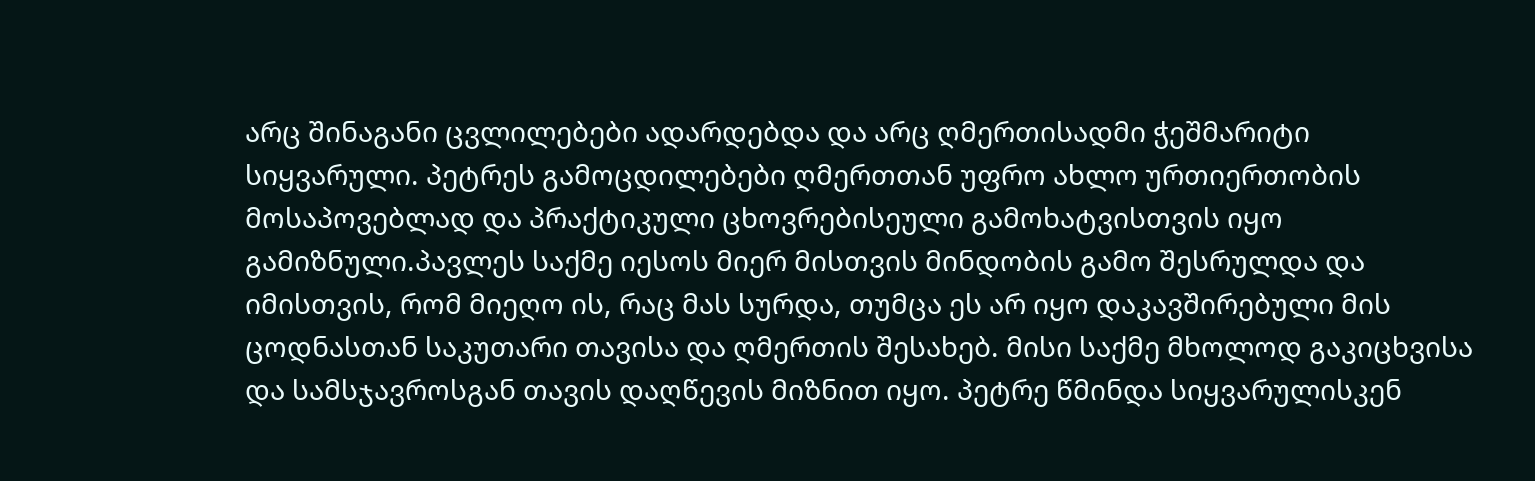არც შინაგანი ცვლილებები ადარდებდა და არც ღმერთისადმი ჭეშმარიტი სიყვარული. პეტრეს გამოცდილებები ღმერთთან უფრო ახლო ურთიერთობის მოსაპოვებლად და პრაქტიკული ცხოვრებისეული გამოხატვისთვის იყო გამიზნული.პავლეს საქმე იესოს მიერ მისთვის მინდობის გამო შესრულდა და იმისთვის, რომ მიეღო ის, რაც მას სურდა, თუმცა ეს არ იყო დაკავშირებული მის ცოდნასთან საკუთარი თავისა და ღმერთის შესახებ. მისი საქმე მხოლოდ გაკიცხვისა და სამსჯავროსგან თავის დაღწევის მიზნით იყო. პეტრე წმინდა სიყვარულისკენ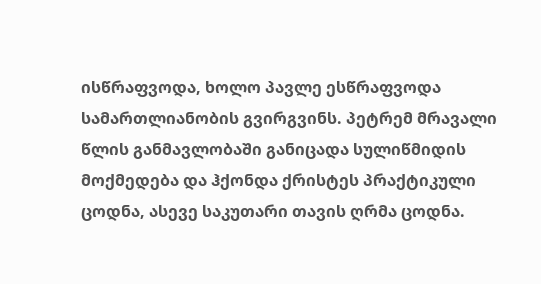ისწრაფვოდა, ხოლო პავლე ესწრაფვოდა სამართლიანობის გვირგვინს. პეტრემ მრავალი წლის განმავლობაში განიცადა სულიწმიდის მოქმედება და ჰქონდა ქრისტეს პრაქტიკული ცოდნა, ასევე საკუთარი თავის ღრმა ცოდნა.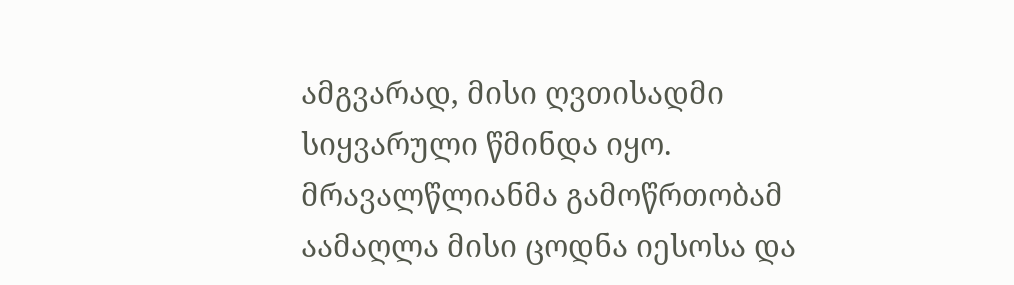ამგვარად, მისი ღვთისადმი სიყვარული წმინდა იყო. მრავალწლიანმა გამოწრთობამ აამაღლა მისი ცოდნა იესოსა და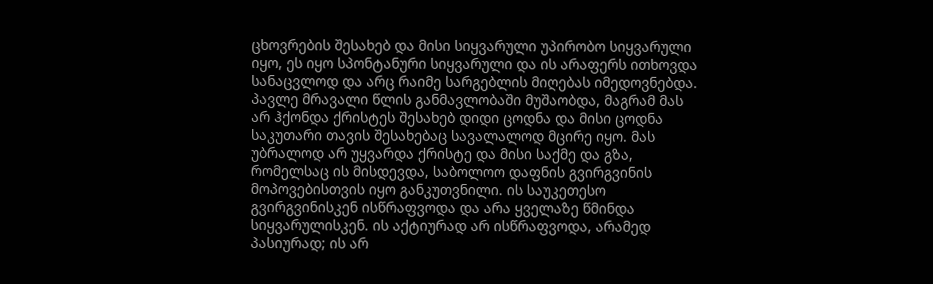ცხოვრების შესახებ და მისი სიყვარული უპირობო სიყვარული იყო, ეს იყო სპონტანური სიყვარული და ის არაფერს ითხოვდა სანაცვლოდ და არც რაიმე სარგებლის მიღებას იმედოვნებდა. პავლე მრავალი წლის განმავლობაში მუშაობდა, მაგრამ მას არ ჰქონდა ქრისტეს შესახებ დიდი ცოდნა და მისი ცოდნა საკუთარი თავის შესახებაც სავალალოდ მცირე იყო. მას უბრალოდ არ უყვარდა ქრისტე და მისი საქმე და გზა, რომელსაც ის მისდევდა, საბოლოო დაფნის გვირგვინის მოპოვებისთვის იყო განკუთვნილი. ის საუკეთესო გვირგვინისკენ ისწრაფვოდა და არა ყველაზე წმინდა სიყვარულისკენ. ის აქტიურად არ ისწრაფვოდა, არამედ პასიურად; ის არ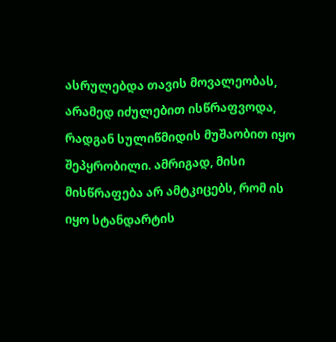ასრულებდა თავის მოვალეობას, არამედ იძულებით ისწრაფვოდა, რადგან სულიწმიდის მუშაობით იყო შეპყრობილი. ამრიგად, მისი მისწრაფება არ ამტკიცებს, რომ ის იყო სტანდარტის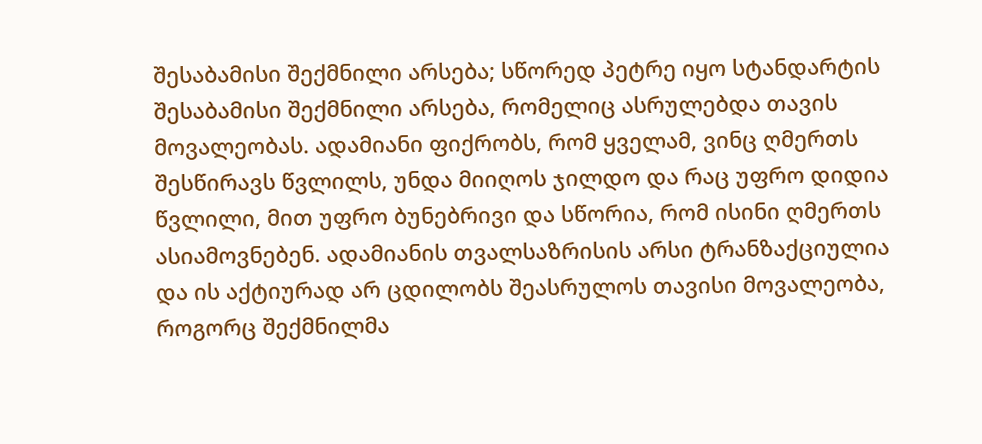შესაბამისი შექმნილი არსება; სწორედ პეტრე იყო სტანდარტის შესაბამისი შექმნილი არსება, რომელიც ასრულებდა თავის მოვალეობას. ადამიანი ფიქრობს, რომ ყველამ, ვინც ღმერთს შესწირავს წვლილს, უნდა მიიღოს ჯილდო და რაც უფრო დიდია წვლილი, მით უფრო ბუნებრივი და სწორია, რომ ისინი ღმერთს ასიამოვნებენ. ადამიანის თვალსაზრისის არსი ტრანზაქციულია და ის აქტიურად არ ცდილობს შეასრულოს თავისი მოვალეობა, როგორც შექმნილმა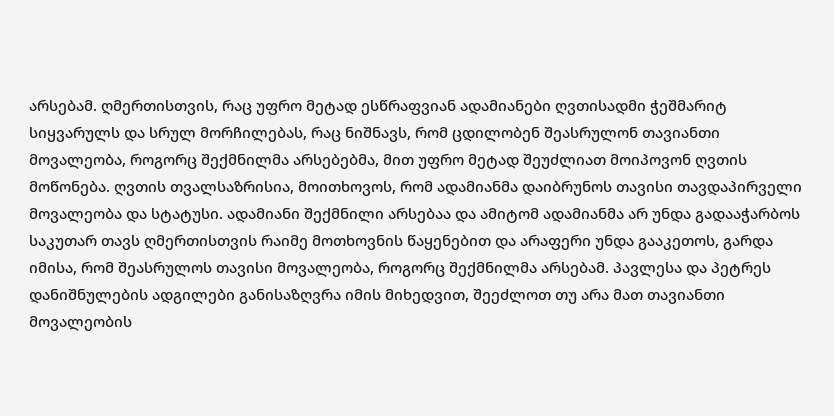არსებამ. ღმერთისთვის, რაც უფრო მეტად ესწრაფვიან ადამიანები ღვთისადმი ჭეშმარიტ სიყვარულს და სრულ მორჩილებას, რაც ნიშნავს, რომ ცდილობენ შეასრულონ თავიანთი მოვალეობა, როგორც შექმნილმა არსებებმა, მით უფრო მეტად შეუძლიათ მოიპოვონ ღვთის მოწონება. ღვთის თვალსაზრისია, მოითხოვოს, რომ ადამიანმა დაიბრუნოს თავისი თავდაპირველი მოვალეობა და სტატუსი. ადამიანი შექმნილი არსებაა და ამიტომ ადამიანმა არ უნდა გადააჭარბოს საკუთარ თავს ღმერთისთვის რაიმე მოთხოვნის წაყენებით და არაფერი უნდა გააკეთოს, გარდა იმისა, რომ შეასრულოს თავისი მოვალეობა, როგორც შექმნილმა არსებამ. პავლესა და პეტრეს დანიშნულების ადგილები განისაზღვრა იმის მიხედვით, შეეძლოთ თუ არა მათ თავიანთი მოვალეობის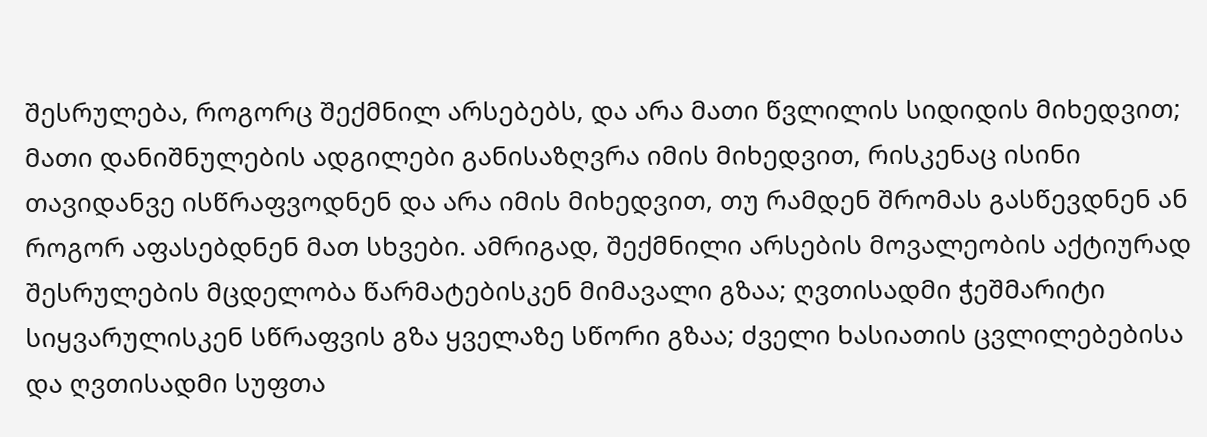შესრულება, როგორც შექმნილ არსებებს, და არა მათი წვლილის სიდიდის მიხედვით; მათი დანიშნულების ადგილები განისაზღვრა იმის მიხედვით, რისკენაც ისინი თავიდანვე ისწრაფვოდნენ და არა იმის მიხედვით, თუ რამდენ შრომას გასწევდნენ ან როგორ აფასებდნენ მათ სხვები. ამრიგად, შექმნილი არსების მოვალეობის აქტიურად შესრულების მცდელობა წარმატებისკენ მიმავალი გზაა; ღვთისადმი ჭეშმარიტი სიყვარულისკენ სწრაფვის გზა ყველაზე სწორი გზაა; ძველი ხასიათის ცვლილებებისა და ღვთისადმი სუფთა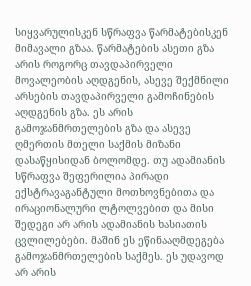სიყვარულისკენ სწრაფვა წარმატებისკენ მიმავალი გზაა. წარმატების ასეთი გზა არის როგორც თავდაპირველი მოვალეობის აღდგენის, ასევე შექმნილი არსების თავდაპირველი გამოჩინების აღდგენის გზა. ეს არის გამოჯანმრთელების გზა და ასევე ღმერთის მთელი საქმის მიზანი დასაწყისიდან ბოლომდე. თუ ადამიანის სწრაფვა შეფერილია პირადი ექსტრავაგანტული მოთხოვნებითა და ირაციონალური ლტოლვებით და მისი შედეგი არ არის ადამიანის ხასიათის ცვლილებები. მაშინ ეს ეწინააღმდეგება გამოჯანმრთელების საქმეს. ეს უდავოდ არ არის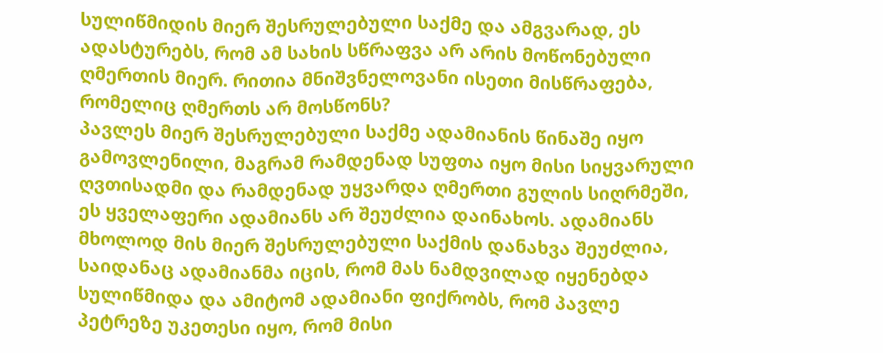სულიწმიდის მიერ შესრულებული საქმე და ამგვარად, ეს ადასტურებს, რომ ამ სახის სწრაფვა არ არის მოწონებული ღმერთის მიერ. რითია მნიშვნელოვანი ისეთი მისწრაფება, რომელიც ღმერთს არ მოსწონს?
პავლეს მიერ შესრულებული საქმე ადამიანის წინაშე იყო გამოვლენილი, მაგრამ რამდენად სუფთა იყო მისი სიყვარული ღვთისადმი და რამდენად უყვარდა ღმერთი გულის სიღრმეში, ეს ყველაფერი ადამიანს არ შეუძლია დაინახოს. ადამიანს მხოლოდ მის მიერ შესრულებული საქმის დანახვა შეუძლია, საიდანაც ადამიანმა იცის, რომ მას ნამდვილად იყენებდა სულიწმიდა და ამიტომ ადამიანი ფიქრობს, რომ პავლე პეტრეზე უკეთესი იყო, რომ მისი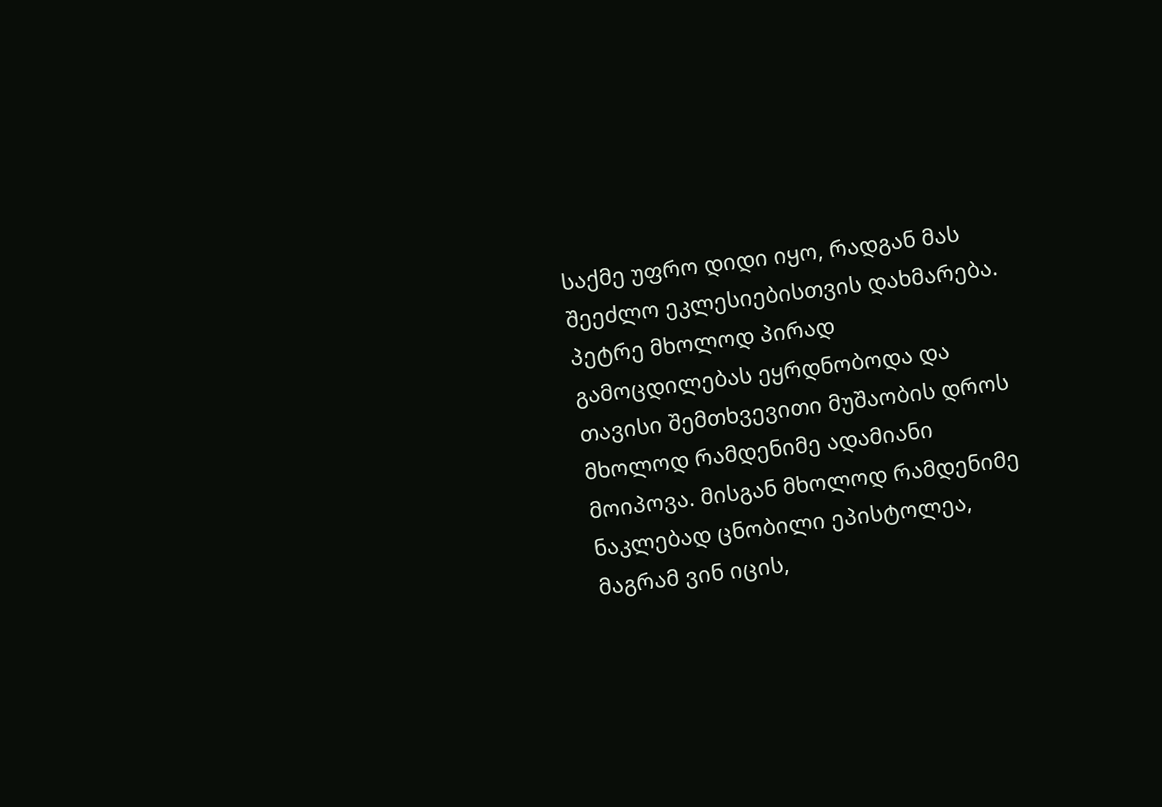საქმე უფრო დიდი იყო, რადგან მას შეეძლო ეკლესიებისთვის დახმარება. პეტრე მხოლოდ პირად გამოცდილებას ეყრდნობოდა და თავისი შემთხვევითი მუშაობის დროს მხოლოდ რამდენიმე ადამიანი მოიპოვა. მისგან მხოლოდ რამდენიმე ნაკლებად ცნობილი ეპისტოლეა, მაგრამ ვინ იცის,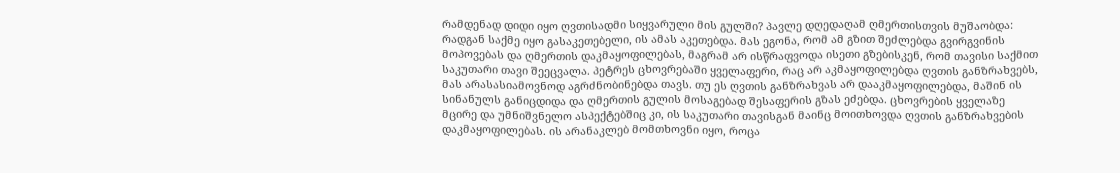რამდენად დიდი იყო ღვთისადმი სიყვარული მის გულში? პავლე დღედაღამ ღმერთისთვის მუშაობდა: რადგან საქმე იყო გასაკეთებელი, ის ამას აკეთებდა. მას ეგონა, რომ ამ გზით შეძლებდა გვირგვინის მოპოვებას და ღმერთის დაკმაყოფილებას, მაგრამ არ ისწრაფვოდა ისეთი გზებისკენ, რომ თავისი საქმით საკუთარი თავი შეეცვალა. პეტრეს ცხოვრებაში ყველაფერი, რაც არ აკმაყოფილებდა ღვთის განზრახვებს, მას არასასიამოვნოდ აგრძნობინებდა თავს. თუ ეს ღვთის განზრახვას არ დააკმაყოფილებდა, მაშინ ის სინანულს განიცდიდა და ღმერთის გულის მოსაგებად შესაფერის გზას ეძებდა. ცხოვრების ყველაზე მცირე და უმნიშვნელო ასპექტებშიც კი, ის საკუთარი თავისგან მაინც მოითხოვდა ღვთის განზრახვების დაკმაყოფილებას. ის არანაკლებ მომთხოვნი იყო, როცა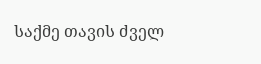საქმე თავის ძველ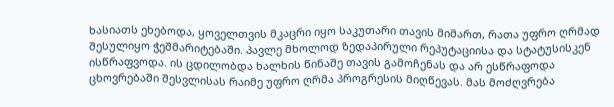ხასიათს ეხებოდა, ყოველთვის მკაცრი იყო საკუთარი თავის მიმართ, რათა უფრო ღრმად შესულიყო ჭეშმარიტებაში. პავლე მხოლოდ ზედაპირული რეპუტაციისა და სტატუსისკენ ისწრაფვოდა. ის ცდილობდა ხალხის წინაშე თავის გამოჩენას და არ ესწრაფოდა ცხოვრებაში შესვლისას რაიმე უფრო ღრმა პროგრესის მიღწევას. მას მოძღვრება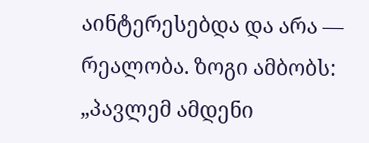აინტერესებდა და არა — რეალობა. ზოგი ამბობს: „პავლემ ამდენი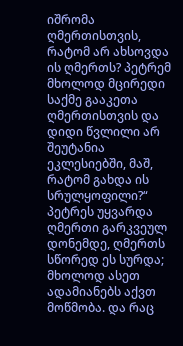იშრომა ღმერთისთვის, რატომ არ ახსოვდა ის ღმერთს? პეტრემ მხოლოდ მცირედი საქმე გააკეთა ღმერთისთვის და დიდი წვლილი არ შეუტანია ეკლესიებში, მაშ, რატომ გახდა ის სრულყოფილი?“ პეტრეს უყვარდა ღმერთი გარკვეულ დონემდე, ღმერთს სწორედ ეს სურდა; მხოლოდ ასეთ ადამიანებს აქვთ მოწმობა. და რაც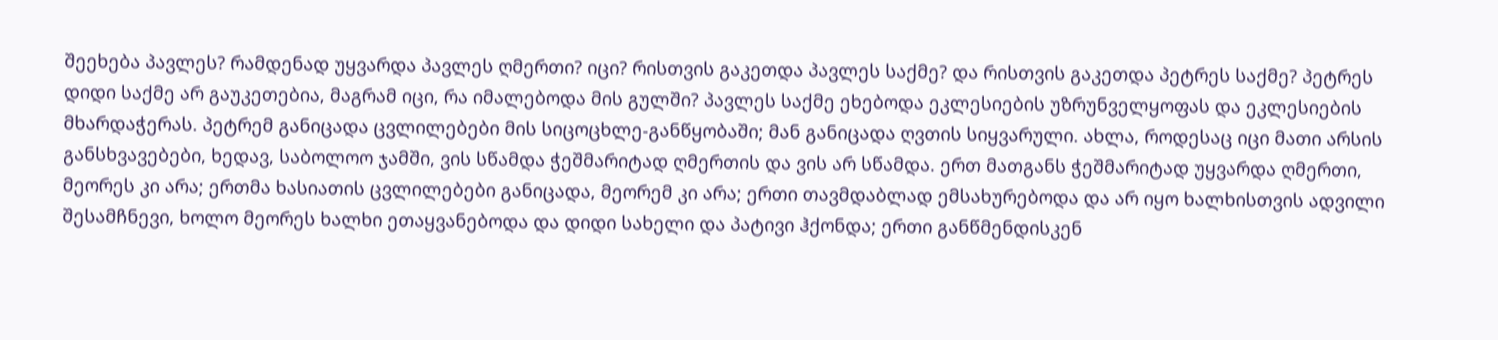შეეხება პავლეს? რამდენად უყვარდა პავლეს ღმერთი? იცი? რისთვის გაკეთდა პავლეს საქმე? და რისთვის გაკეთდა პეტრეს საქმე? პეტრეს დიდი საქმე არ გაუკეთებია, მაგრამ იცი, რა იმალებოდა მის გულში? პავლეს საქმე ეხებოდა ეკლესიების უზრუნველყოფას და ეკლესიების მხარდაჭერას. პეტრემ განიცადა ცვლილებები მის სიცოცხლე-განწყობაში; მან განიცადა ღვთის სიყვარული. ახლა, როდესაც იცი მათი არსის განსხვავებები, ხედავ, საბოლოო ჯამში, ვის სწამდა ჭეშმარიტად ღმერთის და ვის არ სწამდა. ერთ მათგანს ჭეშმარიტად უყვარდა ღმერთი, მეორეს კი არა; ერთმა ხასიათის ცვლილებები განიცადა, მეორემ კი არა; ერთი თავმდაბლად ემსახურებოდა და არ იყო ხალხისთვის ადვილი შესამჩნევი, ხოლო მეორეს ხალხი ეთაყვანებოდა და დიდი სახელი და პატივი ჰქონდა; ერთი განწმენდისკენ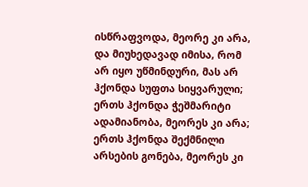ისწრაფვოდა, მეორე კი არა, და მიუხედავად იმისა, რომ არ იყო უწმინდური, მას არ ჰქონდა სუფთა სიყვარული; ერთს ჰქონდა ჭეშმარიტი ადამიანობა, მეორეს კი არა; ერთს ჰქონდა შექმნილი არსების გონება, მეორეს კი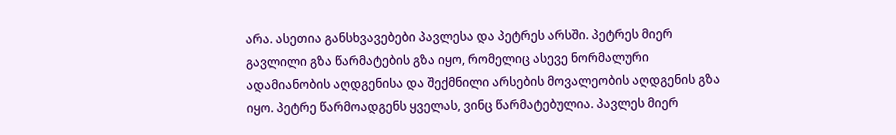არა. ასეთია განსხვავებები პავლესა და პეტრეს არსში. პეტრეს მიერ გავლილი გზა წარმატების გზა იყო, რომელიც ასევე ნორმალური ადამიანობის აღდგენისა და შექმნილი არსების მოვალეობის აღდგენის გზა იყო. პეტრე წარმოადგენს ყველას, ვინც წარმატებულია. პავლეს მიერ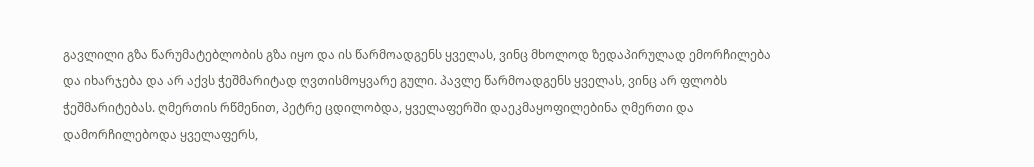გავლილი გზა წარუმატებლობის გზა იყო და ის წარმოადგენს ყველას, ვინც მხოლოდ ზედაპირულად ემორჩილება და იხარჯება და არ აქვს ჭეშმარიტად ღვთისმოყვარე გული. პავლე წარმოადგენს ყველას, ვინც არ ფლობს ჭეშმარიტებას. ღმერთის რწმენით, პეტრე ცდილობდა, ყველაფერში დაეკმაყოფილებინა ღმერთი და დამორჩილებოდა ყველაფერს,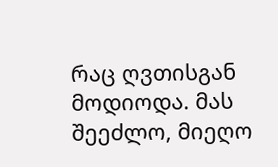რაც ღვთისგან მოდიოდა. მას შეეძლო, მიეღო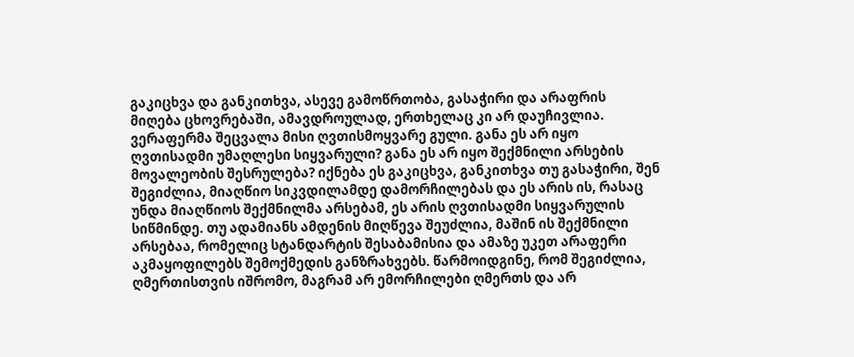გაკიცხვა და განკითხვა, ასევე გამოწრთობა, გასაჭირი და არაფრის მიღება ცხოვრებაში, ამავდროულად, ერთხელაც კი არ დაუჩივლია. ვერაფერმა შეცვალა მისი ღვთისმოყვარე გული. განა ეს არ იყო ღვთისადმი უმაღლესი სიყვარული? განა ეს არ იყო შექმნილი არსების მოვალეობის შესრულება? იქნება ეს გაკიცხვა, განკითხვა თუ გასაჭირი, შენ შეგიძლია, მიაღწიო სიკვდილამდე დამორჩილებას და ეს არის ის, რასაც უნდა მიაღწიოს შექმნილმა არსებამ, ეს არის ღვთისადმი სიყვარულის სიწმინდე. თუ ადამიანს ამდენის მიღწევა შეუძლია, მაშინ ის შექმნილი არსებაა, რომელიც სტანდარტის შესაბამისია და ამაზე უკეთ არაფერი აკმაყოფილებს შემოქმედის განზრახვებს. წარმოიდგინე, რომ შეგიძლია, ღმერთისთვის იშრომო, მაგრამ არ ემორჩილები ღმერთს და არ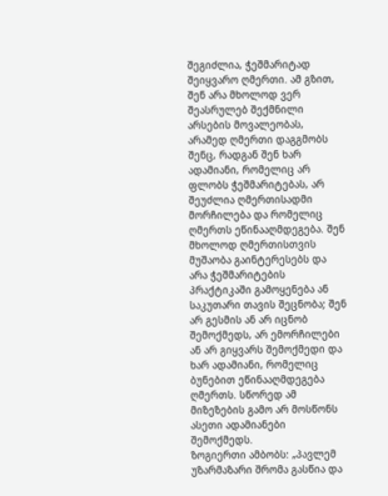შეგიძლია, ჭეშმარიტად შეიყვარო ღმერთი. ამ გზით, შენ არა მხოლოდ ვერ შეასრულებ შექმნილი არსების მოვალეობას, არამედ ღმერთი დაგგმობს შენც, რადგან შენ ხარ ადამიანი, რომელიც არ ფლობს ჭეშმარიტებას, არ შეუძლია ღმერთისადმი მორჩილება და რომელიც ღმერთს ეწინააღმდეგება. შენ მხოლოდ ღმერთისთვის მუშაობა გაინტერესებს და არა ჭეშმარიტების პრაქტიკაში გამოყენება ან საკუთარი თავის შეცნობა; შენ არ გესმის ან არ იცნობ შემოქმედს, არ ემორჩილები ან არ გიყვარს შემოქმედი და ხარ ადამიანი, რომელიც ბუნებით ეწინააღმდეგება ღმერთს. სწორედ ამ მიზეზების გამო არ მოსწონს ასეთი ადამიანები შემოქმედს.
ზოგიერთი ამბობს: „პავლემ უზარმაზარი შრომა გასწია და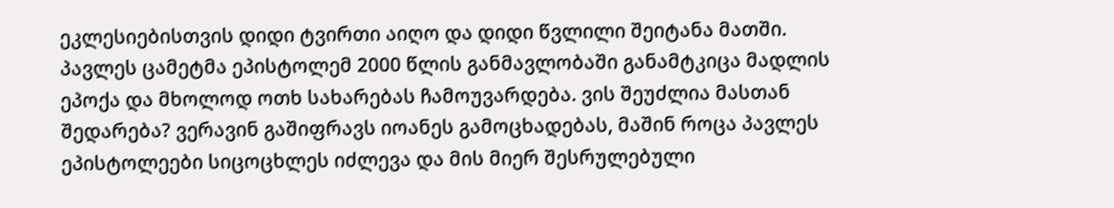ეკლესიებისთვის დიდი ტვირთი აიღო და დიდი წვლილი შეიტანა მათში. პავლეს ცამეტმა ეპისტოლემ 2000 წლის განმავლობაში განამტკიცა მადლის ეპოქა და მხოლოდ ოთხ სახარებას ჩამოუვარდება. ვის შეუძლია მასთან შედარება? ვერავინ გაშიფრავს იოანეს გამოცხადებას, მაშინ როცა პავლეს ეპისტოლეები სიცოცხლეს იძლევა და მის მიერ შესრულებული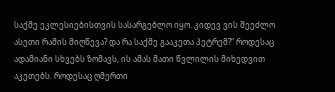საქმე ეკლესიებისთვის სასარგებლო იყო. კიდევ ვის შეეძლო ასეთი რამის მიღწევა? და რა საქმე გააკეთა პეტრემ?“ როდესაც ადამიანი სხვებს ზომავს, ის ამას მათი წვლილის მიხედვით აკეთებს. როდესაც ღმერთი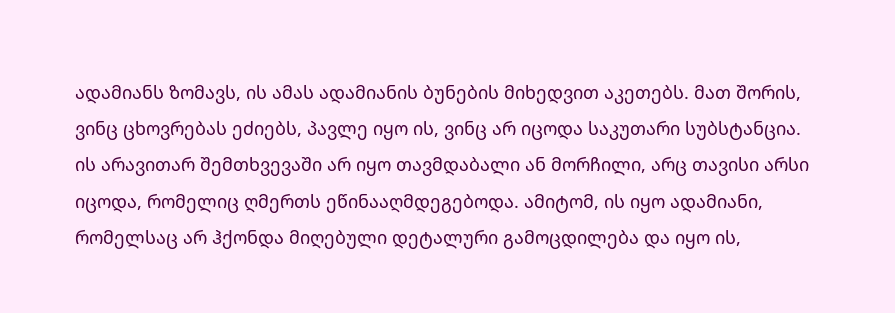ადამიანს ზომავს, ის ამას ადამიანის ბუნების მიხედვით აკეთებს. მათ შორის, ვინც ცხოვრებას ეძიებს, პავლე იყო ის, ვინც არ იცოდა საკუთარი სუბსტანცია. ის არავითარ შემთხვევაში არ იყო თავმდაბალი ან მორჩილი, არც თავისი არსი იცოდა, რომელიც ღმერთს ეწინააღმდეგებოდა. ამიტომ, ის იყო ადამიანი, რომელსაც არ ჰქონდა მიღებული დეტალური გამოცდილება და იყო ის,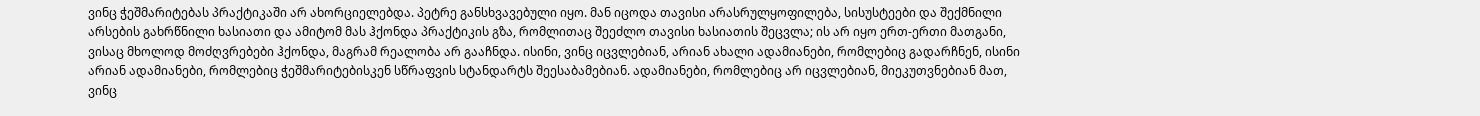ვინც ჭეშმარიტებას პრაქტიკაში არ ახორციელებდა. პეტრე განსხვავებული იყო. მან იცოდა თავისი არასრულყოფილება, სისუსტეები და შექმნილი არსების გახრწნილი ხასიათი და ამიტომ მას ჰქონდა პრაქტიკის გზა, რომლითაც შეეძლო თავისი ხასიათის შეცვლა; ის არ იყო ერთ-ერთი მათგანი, ვისაც მხოლოდ მოძღვრებები ჰქონდა, მაგრამ რეალობა არ გააჩნდა. ისინი, ვინც იცვლებიან, არიან ახალი ადამიანები, რომლებიც გადარჩნენ, ისინი არიან ადამიანები, რომლებიც ჭეშმარიტებისკენ სწრაფვის სტანდარტს შეესაბამებიან. ადამიანები, რომლებიც არ იცვლებიან, მიეკუთვნებიან მათ, ვინც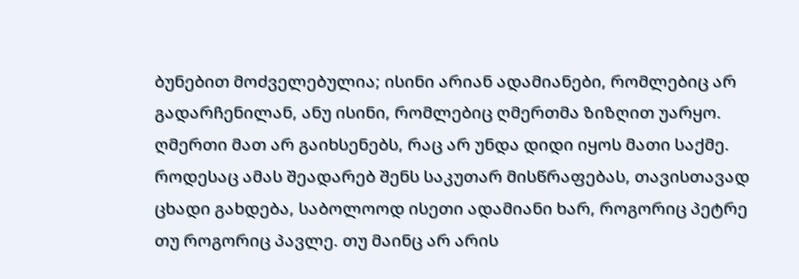ბუნებით მოძველებულია; ისინი არიან ადამიანები, რომლებიც არ გადარჩენილან, ანუ ისინი, რომლებიც ღმერთმა ზიზღით უარყო. ღმერთი მათ არ გაიხსენებს, რაც არ უნდა დიდი იყოს მათი საქმე. როდესაც ამას შეადარებ შენს საკუთარ მისწრაფებას, თავისთავად ცხადი გახდება, საბოლოოდ ისეთი ადამიანი ხარ, როგორიც პეტრე თუ როგორიც პავლე. თუ მაინც არ არის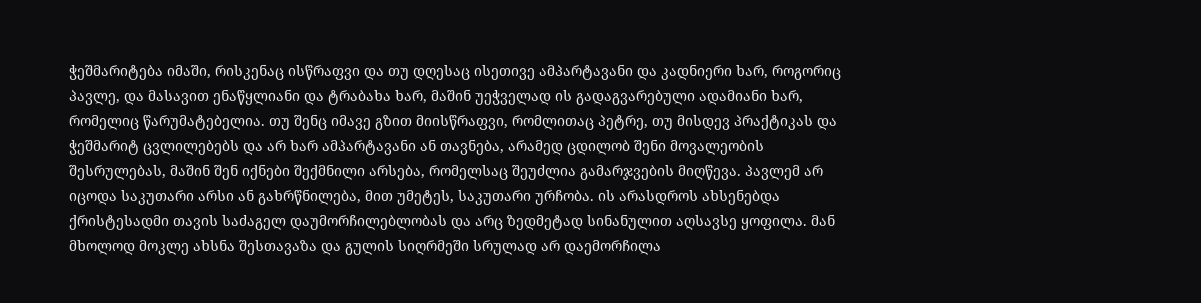ჭეშმარიტება იმაში, რისკენაც ისწრაფვი და თუ დღესაც ისეთივე ამპარტავანი და კადნიერი ხარ, როგორიც პავლე, და მასავით ენაწყლიანი და ტრაბახა ხარ, მაშინ უეჭველად ის გადაგვარებული ადამიანი ხარ, რომელიც წარუმატებელია. თუ შენც იმავე გზით მიისწრაფვი, რომლითაც პეტრე, თუ მისდევ პრაქტიკას და ჭეშმარიტ ცვლილებებს და არ ხარ ამპარტავანი ან თავნება, არამედ ცდილობ შენი მოვალეობის შესრულებას, მაშინ შენ იქნები შექმნილი არსება, რომელსაც შეუძლია გამარჯვების მიღწევა. პავლემ არ იცოდა საკუთარი არსი ან გახრწნილება, მით უმეტეს, საკუთარი ურჩობა. ის არასდროს ახსენებდა ქრისტესადმი თავის საძაგელ დაუმორჩილებლობას და არც ზედმეტად სინანულით აღსავსე ყოფილა. მან მხოლოდ მოკლე ახსნა შესთავაზა და გულის სიღრმეში სრულად არ დაემორჩილა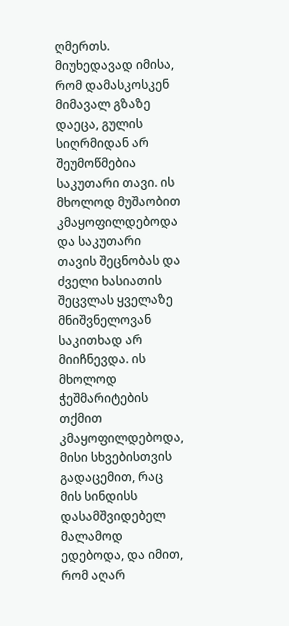ღმერთს. მიუხედავად იმისა, რომ დამასკოსკენ მიმავალ გზაზე დაეცა, გულის სიღრმიდან არ შეუმოწმებია საკუთარი თავი. ის მხოლოდ მუშაობით კმაყოფილდებოდა და საკუთარი თავის შეცნობას და ძველი ხასიათის შეცვლას ყველაზე მნიშვნელოვან საკითხად არ მიიჩნევდა. ის მხოლოდ ჭეშმარიტების თქმით კმაყოფილდებოდა, მისი სხვებისთვის გადაცემით, რაც მის სინდისს დასამშვიდებელ მალამოდ ედებოდა, და იმით, რომ აღარ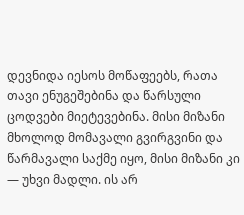დევნიდა იესოს მოწაფეებს, რათა თავი ენუგეშებინა და წარსული ცოდვები მიეტევებინა. მისი მიზანი მხოლოდ მომავალი გვირგვინი და წარმავალი საქმე იყო, მისი მიზანი კი — უხვი მადლი. ის არ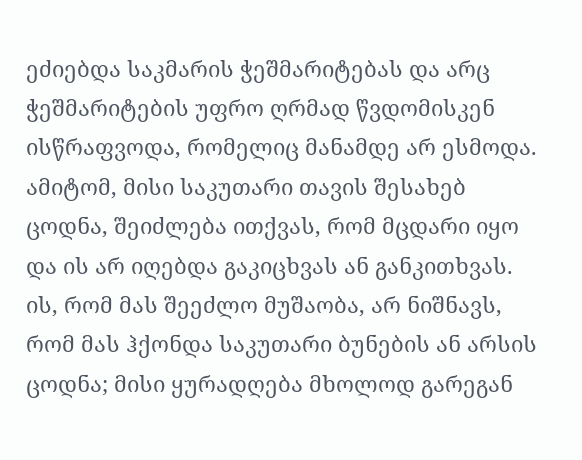ეძიებდა საკმარის ჭეშმარიტებას და არც ჭეშმარიტების უფრო ღრმად წვდომისკენ ისწრაფვოდა, რომელიც მანამდე არ ესმოდა. ამიტომ, მისი საკუთარი თავის შესახებ ცოდნა, შეიძლება ითქვას, რომ მცდარი იყო და ის არ იღებდა გაკიცხვას ან განკითხვას. ის, რომ მას შეეძლო მუშაობა, არ ნიშნავს, რომ მას ჰქონდა საკუთარი ბუნების ან არსის ცოდნა; მისი ყურადღება მხოლოდ გარეგან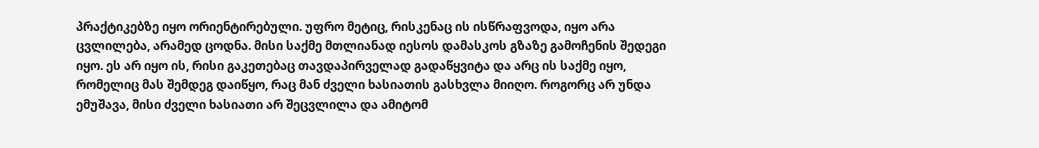პრაქტიკებზე იყო ორიენტირებული. უფრო მეტიც, რისკენაც ის ისწრაფვოდა, იყო არა ცვლილება, არამედ ცოდნა. მისი საქმე მთლიანად იესოს დამასკოს გზაზე გამოჩენის შედეგი იყო. ეს არ იყო ის, რისი გაკეთებაც თავდაპირველად გადაწყვიტა და არც ის საქმე იყო, რომელიც მას შემდეგ დაიწყო, რაც მან ძველი ხასიათის გასხვლა მიიღო. როგორც არ უნდა ემუშავა, მისი ძველი ხასიათი არ შეცვლილა და ამიტომ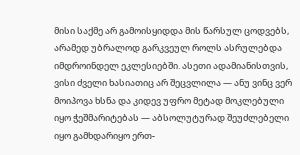მისი საქმე არ გამოისყიდდა მის წარსულ ცოდვებს, არამედ უბრალოდ გარკვეულ როლს ასრულებდა იმდროინდელ ეკლესიებში. ასეთი ადამიანისთვის, ვისი ძველი ხასიათიც არ შეცვლილა — ანუ ვინც ვერ მოიპოვა ხსნა და კიდევ უფრო მეტად მოკლებული იყო ჭეშმარიტებას — აბსოლუტურად შეუძლებელი იყო გამხდარიყო ერთ-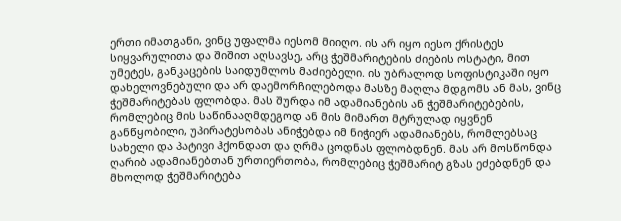ერთი იმათგანი, ვინც უფალმა იესომ მიიღო. ის არ იყო იესო ქრისტეს სიყვარულითა და შიშით აღსავსე, არც ჭეშმარიტების ძიების ოსტატი, მით უმეტეს, განკაცების საიდუმლოს მაძიებელი. ის უბრალოდ სოფისტიკაში იყო დახელოვნებული და არ დაემორჩილებოდა მასზე მაღლა მდგომს ან მას, ვინც ჭეშმარიტებას ფლობდა. მას შურდა იმ ადამიანების ან ჭეშმარიტებების, რომლებიც მის საწინააღმდეგოდ ან მის მიმართ მტრულად იყვნენ განწყობილი, უპირატესობას ანიჭებდა იმ ნიჭიერ ადამიანებს, რომლებსაც სახელი და პატივი ჰქონდათ და ღრმა ცოდნას ფლობდნენ. მას არ მოსწონდა ღარიბ ადამიანებთან ურთიერთობა, რომლებიც ჭეშმარიტ გზას ეძებდნენ და მხოლოდ ჭეშმარიტება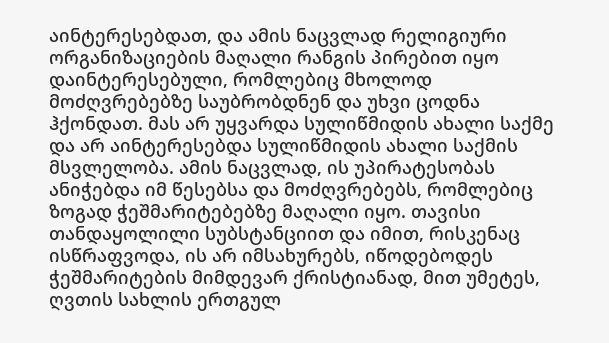აინტერესებდათ, და ამის ნაცვლად რელიგიური ორგანიზაციების მაღალი რანგის პირებით იყო დაინტერესებული, რომლებიც მხოლოდ მოძღვრებებზე საუბრობდნენ და უხვი ცოდნა ჰქონდათ. მას არ უყვარდა სულიწმიდის ახალი საქმე და არ აინტერესებდა სულიწმიდის ახალი საქმის მსვლელობა. ამის ნაცვლად, ის უპირატესობას ანიჭებდა იმ წესებსა და მოძღვრებებს, რომლებიც ზოგად ჭეშმარიტებებზე მაღალი იყო. თავისი თანდაყოლილი სუბსტანციით და იმით, რისკენაც ისწრაფვოდა, ის არ იმსახურებს, იწოდებოდეს ჭეშმარიტების მიმდევარ ქრისტიანად, მით უმეტეს, ღვთის სახლის ერთგულ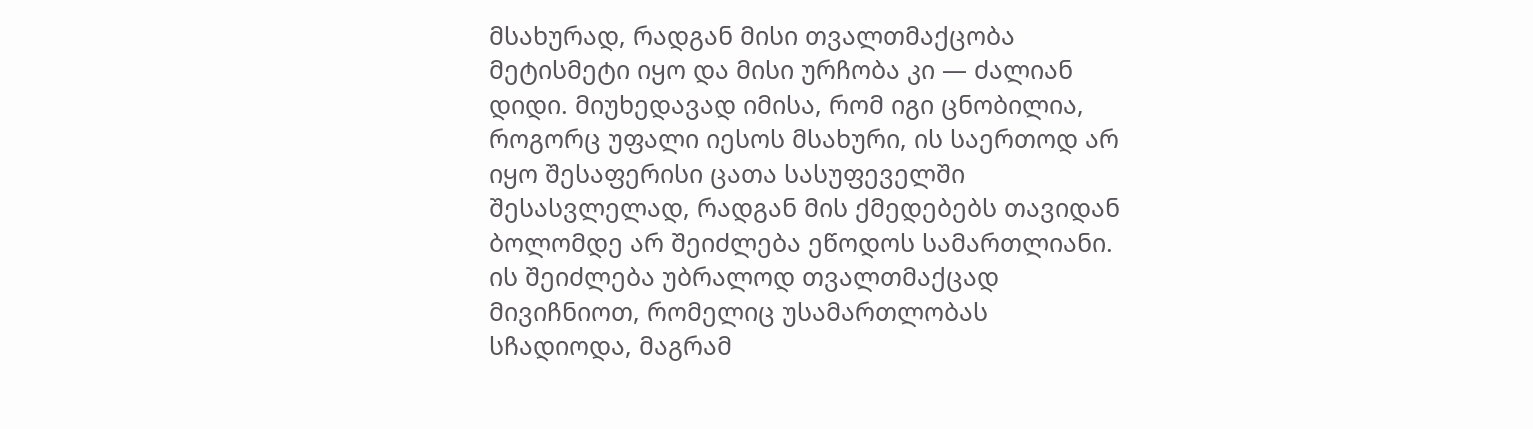მსახურად, რადგან მისი თვალთმაქცობა მეტისმეტი იყო და მისი ურჩობა კი — ძალიან დიდი. მიუხედავად იმისა, რომ იგი ცნობილია, როგორც უფალი იესოს მსახური, ის საერთოდ არ იყო შესაფერისი ცათა სასუფეველში შესასვლელად, რადგან მის ქმედებებს თავიდან ბოლომდე არ შეიძლება ეწოდოს სამართლიანი. ის შეიძლება უბრალოდ თვალთმაქცად მივიჩნიოთ, რომელიც უსამართლობას სჩადიოდა, მაგრამ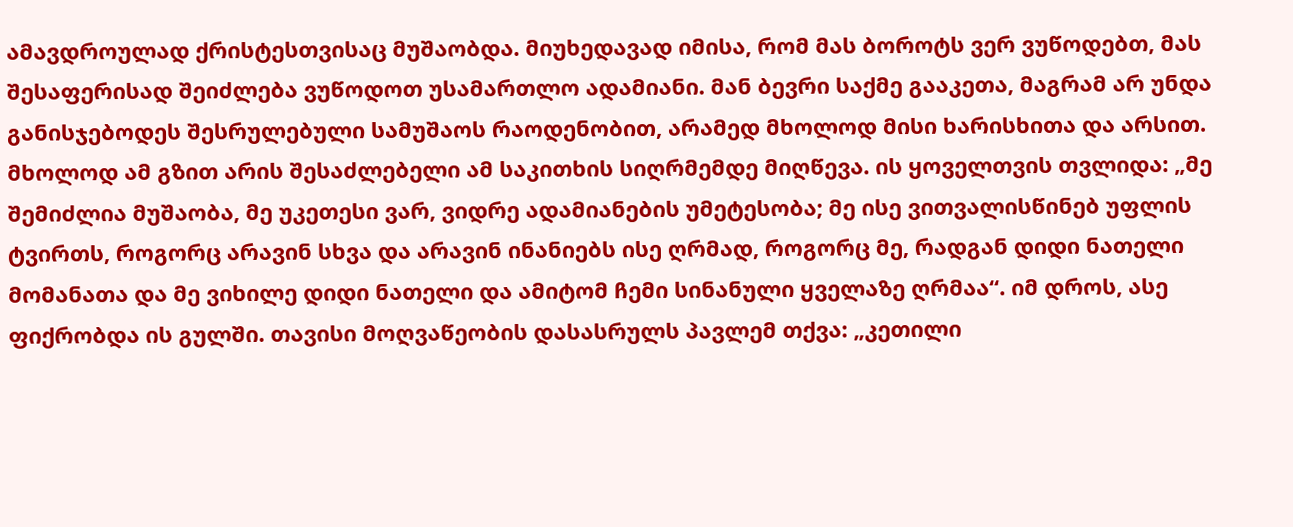ამავდროულად ქრისტესთვისაც მუშაობდა. მიუხედავად იმისა, რომ მას ბოროტს ვერ ვუწოდებთ, მას შესაფერისად შეიძლება ვუწოდოთ უსამართლო ადამიანი. მან ბევრი საქმე გააკეთა, მაგრამ არ უნდა განისჯებოდეს შესრულებული სამუშაოს რაოდენობით, არამედ მხოლოდ მისი ხარისხითა და არსით. მხოლოდ ამ გზით არის შესაძლებელი ამ საკითხის სიღრმემდე მიღწევა. ის ყოველთვის თვლიდა: „მე შემიძლია მუშაობა, მე უკეთესი ვარ, ვიდრე ადამიანების უმეტესობა; მე ისე ვითვალისწინებ უფლის ტვირთს, როგორც არავინ სხვა და არავინ ინანიებს ისე ღრმად, როგორც მე, რადგან დიდი ნათელი მომანათა და მე ვიხილე დიდი ნათელი და ამიტომ ჩემი სინანული ყველაზე ღრმაა“. იმ დროს, ასე ფიქრობდა ის გულში. თავისი მოღვაწეობის დასასრულს პავლემ თქვა: „კეთილი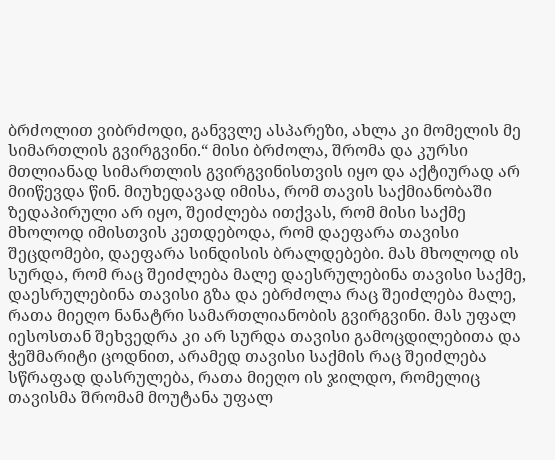ბრძოლით ვიბრძოდი, განვვლე ასპარეზი, ახლა კი მომელის მე სიმართლის გვირგვინი.“ მისი ბრძოლა, შრომა და კურსი მთლიანად სიმართლის გვირგვინისთვის იყო და აქტიურად არ მიიწევდა წინ. მიუხედავად იმისა, რომ თავის საქმიანობაში ზედაპირული არ იყო, შეიძლება ითქვას, რომ მისი საქმე მხოლოდ იმისთვის კეთდებოდა, რომ დაეფარა თავისი შეცდომები, დაეფარა სინდისის ბრალდებები. მას მხოლოდ ის სურდა, რომ რაც შეიძლება მალე დაესრულებინა თავისი საქმე, დაესრულებინა თავისი გზა და ებრძოლა რაც შეიძლება მალე, რათა მიეღო ნანატრი სამართლიანობის გვირგვინი. მას უფალ იესოსთან შეხვედრა კი არ სურდა თავისი გამოცდილებითა და ჭეშმარიტი ცოდნით, არამედ თავისი საქმის რაც შეიძლება სწრაფად დასრულება, რათა მიეღო ის ჯილდო, რომელიც თავისმა შრომამ მოუტანა უფალ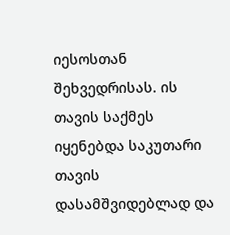იესოსთან შეხვედრისას. ის თავის საქმეს იყენებდა საკუთარი თავის დასამშვიდებლად და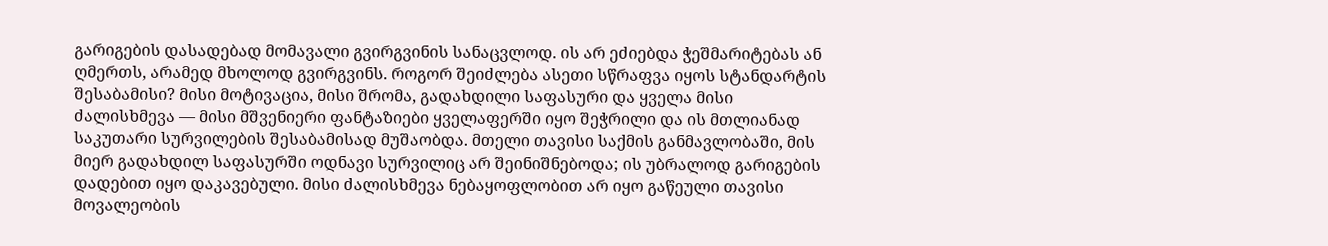გარიგების დასადებად მომავალი გვირგვინის სანაცვლოდ. ის არ ეძიებდა ჭეშმარიტებას ან ღმერთს, არამედ მხოლოდ გვირგვინს. როგორ შეიძლება ასეთი სწრაფვა იყოს სტანდარტის შესაბამისი? მისი მოტივაცია, მისი შრომა, გადახდილი საფასური და ყველა მისი ძალისხმევა — მისი მშვენიერი ფანტაზიები ყველაფერში იყო შეჭრილი და ის მთლიანად საკუთარი სურვილების შესაბამისად მუშაობდა. მთელი თავისი საქმის განმავლობაში, მის მიერ გადახდილ საფასურში ოდნავი სურვილიც არ შეინიშნებოდა; ის უბრალოდ გარიგების დადებით იყო დაკავებული. მისი ძალისხმევა ნებაყოფლობით არ იყო გაწეული თავისი მოვალეობის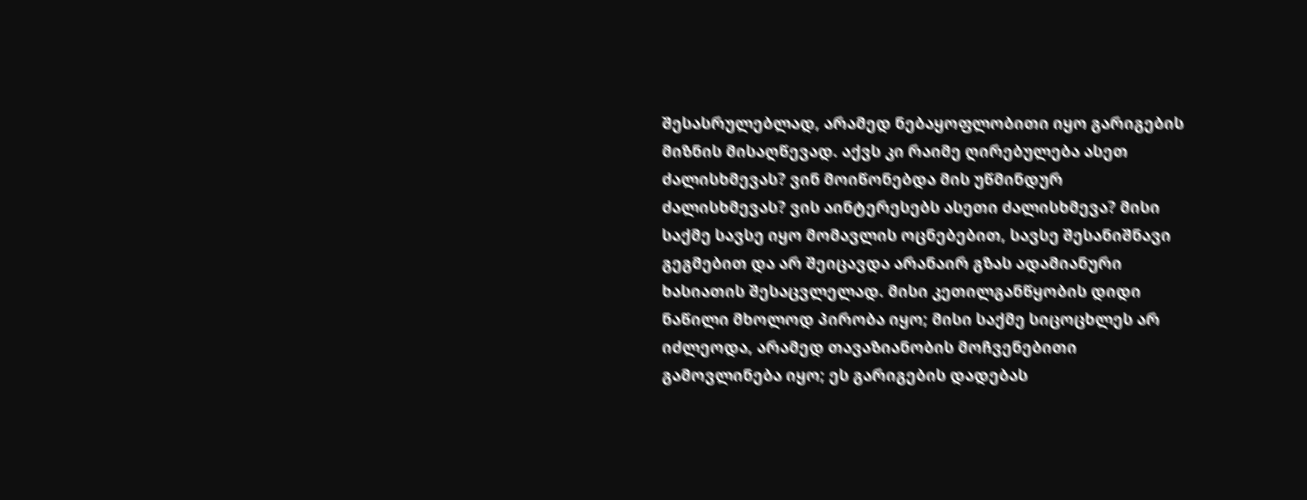შესასრულებლად, არამედ ნებაყოფლობითი იყო გარიგების მიზნის მისაღწევად. აქვს კი რაიმე ღირებულება ასეთ ძალისხმევას? ვინ მოიწონებდა მის უწმინდურ ძალისხმევას? ვის აინტერესებს ასეთი ძალისხმევა? მისი საქმე სავსე იყო მომავლის ოცნებებით, სავსე შესანიშნავი გეგმებით და არ შეიცავდა არანაირ გზას ადამიანური ხასიათის შესაცვლელად. მისი კეთილგანწყობის დიდი ნაწილი მხოლოდ პირობა იყო; მისი საქმე სიცოცხლეს არ იძლეოდა, არამედ თავაზიანობის მოჩვენებითი გამოვლინება იყო; ეს გარიგების დადებას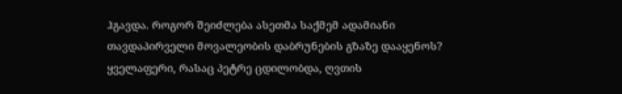ჰგავდა. როგორ შეიძლება ასეთმა საქმემ ადამიანი თავდაპირველი მოვალეობის დაბრუნების გზაზე დააყენოს?
ყველაფერი, რასაც პეტრე ცდილობდა, ღვთის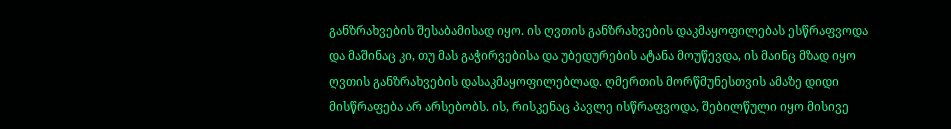განზრახვების შესაბამისად იყო. ის ღვთის განზრახვების დაკმაყოფილებას ესწრაფვოდა და მაშინაც კი, თუ მას გაჭირვებისა და უბედურების ატანა მოუწევდა, ის მაინც მზად იყო ღვთის განზრახვების დასაკმაყოფილებლად. ღმერთის მორწმუნესთვის ამაზე დიდი მისწრაფება არ არსებობს. ის, რისკენაც პავლე ისწრაფვოდა, შებილწული იყო მისივე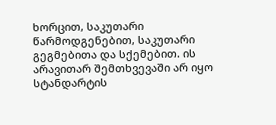ხორცით, საკუთარი წარმოდგენებით, საკუთარი გეგმებითა და სქემებით. ის არავითარ შემთხვევაში არ იყო სტანდარტის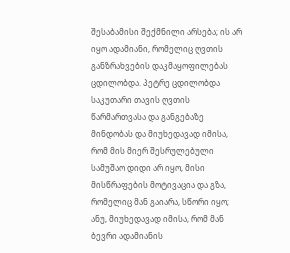შესაბამისი შექმნილი არსება; ის არ იყო ადამიანი, რომელიც ღვთის განზრახვების დაკმაყოფილებას ცდილობდა. პეტრე ცდილობდა საკუთარი თავის ღვთის წარმართვასა და განგებაზე მინდობას და მიუხედავად იმისა, რომ მის მიერ შესრულებული სამუშაო დიდი არ იყო, მისი მისწრაფების მოტივაცია და გზა, რომელიც მან გაიარა, სწორი იყო; ანუ, მიუხედავად იმისა, რომ მან ბევრი ადამიანის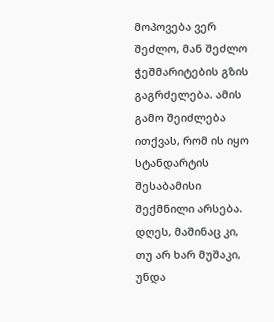მოპოვება ვერ შეძლო, მან შეძლო ჭეშმარიტების გზის გაგრძელება. ამის გამო შეიძლება ითქვას, რომ ის იყო სტანდარტის შესაბამისი შექმნილი არსება. დღეს, მაშინაც კი, თუ არ ხარ მუშაკი, უნდა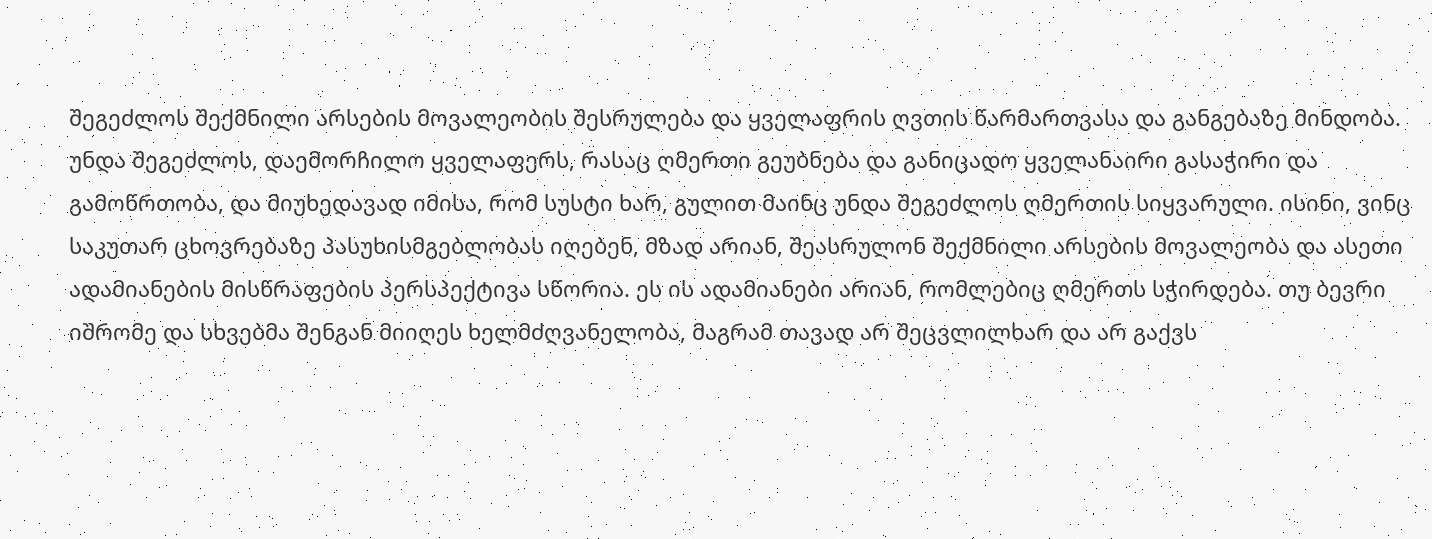შეგეძლოს შექმნილი არსების მოვალეობის შესრულება და ყველაფრის ღვთის წარმართვასა და განგებაზე მინდობა. უნდა შეგეძლოს, დაემორჩილო ყველაფერს, რასაც ღმერთი გეუბნება და განიცადო ყველანაირი გასაჭირი და გამოწრთობა, და მიუხედავად იმისა, რომ სუსტი ხარ, გულით მაინც უნდა შეგეძლოს ღმერთის სიყვარული. ისინი, ვინც საკუთარ ცხოვრებაზე პასუხისმგებლობას იღებენ, მზად არიან, შეასრულონ შექმნილი არსების მოვალეობა და ასეთი ადამიანების მისწრაფების პერსპექტივა სწორია. ეს ის ადამიანები არიან, რომლებიც ღმერთს სჭირდება. თუ ბევრი იშრომე და სხვებმა შენგან მიიღეს ხელმძღვანელობა, მაგრამ თავად არ შეცვლილხარ და არ გაქვს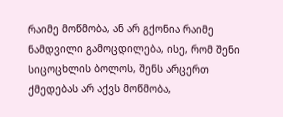რაიმე მოწმობა, ან არ გქონია რაიმე ნამდვილი გამოცდილება, ისე, რომ შენი სიცოცხლის ბოლოს, შენს არცერთ ქმედებას არ აქვს მოწმობა,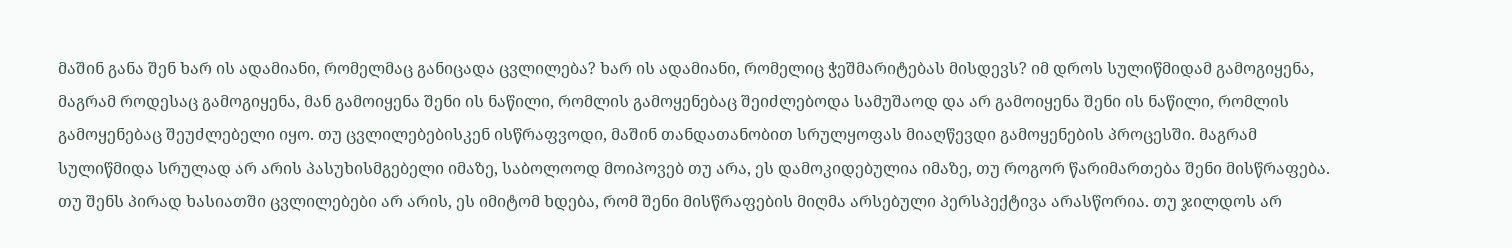მაშინ განა შენ ხარ ის ადამიანი, რომელმაც განიცადა ცვლილება? ხარ ის ადამიანი, რომელიც ჭეშმარიტებას მისდევს? იმ დროს სულიწმიდამ გამოგიყენა, მაგრამ როდესაც გამოგიყენა, მან გამოიყენა შენი ის ნაწილი, რომლის გამოყენებაც შეიძლებოდა სამუშაოდ და არ გამოიყენა შენი ის ნაწილი, რომლის გამოყენებაც შეუძლებელი იყო. თუ ცვლილებებისკენ ისწრაფვოდი, მაშინ თანდათანობით სრულყოფას მიაღწევდი გამოყენების პროცესში. მაგრამ სულიწმიდა სრულად არ არის პასუხისმგებელი იმაზე, საბოლოოდ მოიპოვებ თუ არა, ეს დამოკიდებულია იმაზე, თუ როგორ წარიმართება შენი მისწრაფება. თუ შენს პირად ხასიათში ცვლილებები არ არის, ეს იმიტომ ხდება, რომ შენი მისწრაფების მიღმა არსებული პერსპექტივა არასწორია. თუ ჯილდოს არ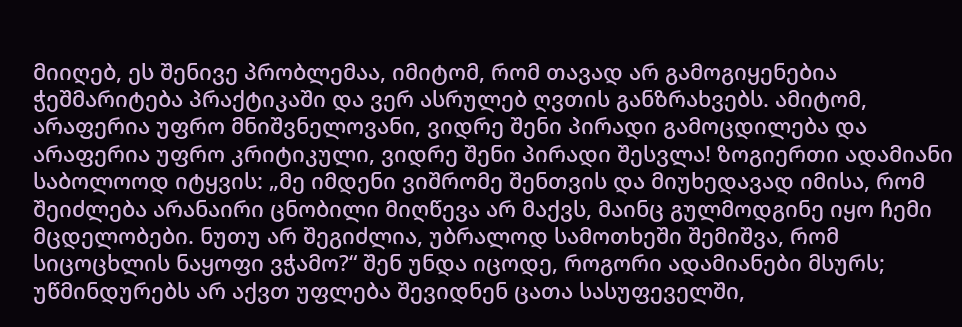მიიღებ, ეს შენივე პრობლემაა, იმიტომ, რომ თავად არ გამოგიყენებია ჭეშმარიტება პრაქტიკაში და ვერ ასრულებ ღვთის განზრახვებს. ამიტომ, არაფერია უფრო მნიშვნელოვანი, ვიდრე შენი პირადი გამოცდილება და არაფერია უფრო კრიტიკული, ვიდრე შენი პირადი შესვლა! ზოგიერთი ადამიანი საბოლოოდ იტყვის: „მე იმდენი ვიშრომე შენთვის და მიუხედავად იმისა, რომ შეიძლება არანაირი ცნობილი მიღწევა არ მაქვს, მაინც გულმოდგინე იყო ჩემი მცდელობები. ნუთუ არ შეგიძლია, უბრალოდ სამოთხეში შემიშვა, რომ სიცოცხლის ნაყოფი ვჭამო?“ შენ უნდა იცოდე, როგორი ადამიანები მსურს; უწმინდურებს არ აქვთ უფლება შევიდნენ ცათა სასუფეველში,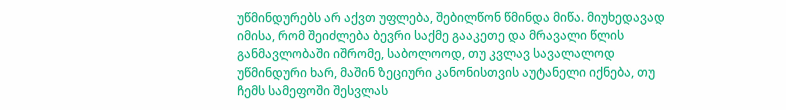უწმინდურებს არ აქვთ უფლება, შებილწონ წმინდა მიწა. მიუხედავად იმისა, რომ შეიძლება ბევრი საქმე გააკეთე და მრავალი წლის განმავლობაში იშრომე, საბოლოოდ, თუ კვლავ სავალალოდ უწმინდური ხარ, მაშინ ზეციური კანონისთვის აუტანელი იქნება, თუ ჩემს სამეფოში შესვლას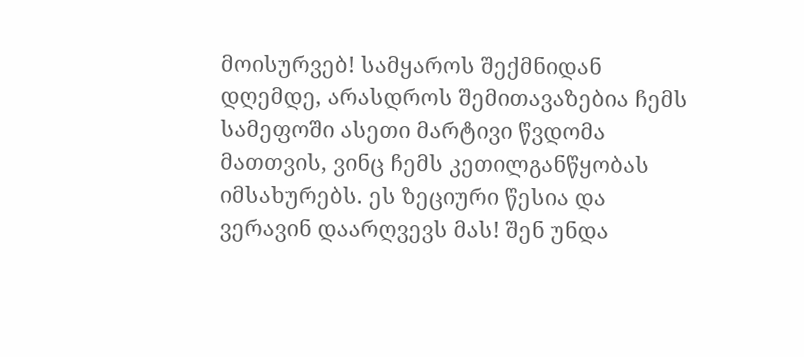მოისურვებ! სამყაროს შექმნიდან დღემდე, არასდროს შემითავაზებია ჩემს სამეფოში ასეთი მარტივი წვდომა მათთვის, ვინც ჩემს კეთილგანწყობას იმსახურებს. ეს ზეციური წესია და ვერავინ დაარღვევს მას! შენ უნდა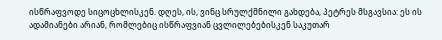ისწრაფვოდე სიცოცხლისკენ. დღეს, ის, ვინც სრულქმნილი გახდება, პეტრეს მსგავსია: ეს ის ადამიანები არიან, რომლებიც ისწრაფვიან ცვლილებებისკენ საკუთარ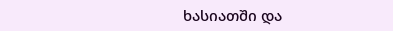ხასიათში და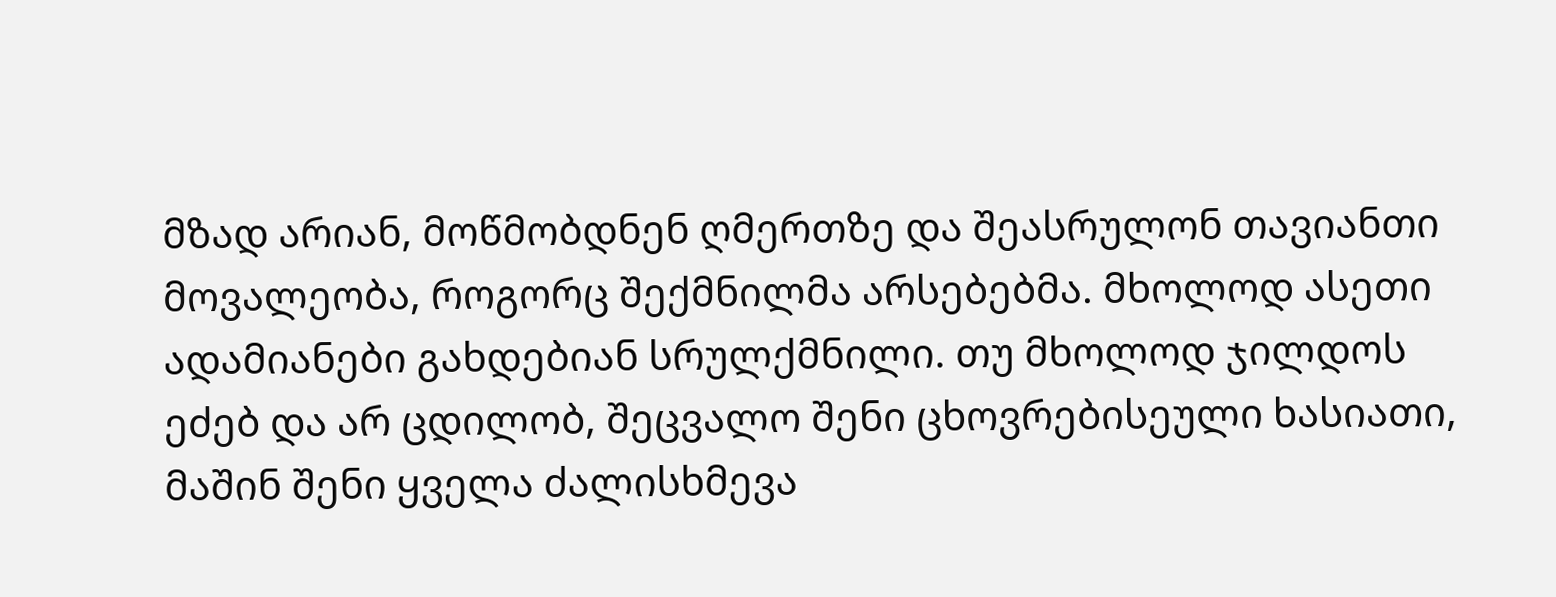მზად არიან, მოწმობდნენ ღმერთზე და შეასრულონ თავიანთი მოვალეობა, როგორც შექმნილმა არსებებმა. მხოლოდ ასეთი ადამიანები გახდებიან სრულქმნილი. თუ მხოლოდ ჯილდოს ეძებ და არ ცდილობ, შეცვალო შენი ცხოვრებისეული ხასიათი, მაშინ შენი ყველა ძალისხმევა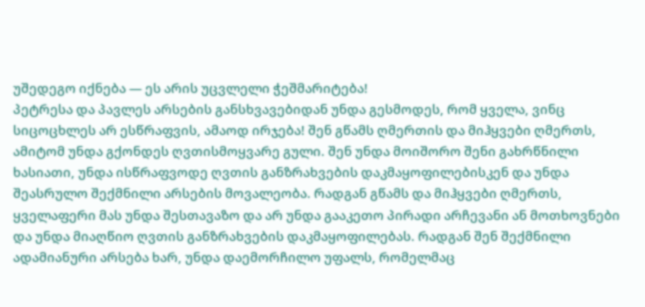უშედეგო იქნება — ეს არის უცვლელი ჭეშმარიტება!
პეტრესა და პავლეს არსების განსხვავებიდან უნდა გესმოდეს, რომ ყველა, ვინც სიცოცხლეს არ ესწრაფვის, ამაოდ ირჯება! შენ გწამს ღმერთის და მიჰყვები ღმერთს, ამიტომ უნდა გქონდეს ღვთისმოყვარე გული. შენ უნდა მოიშორო შენი გახრწნილი ხასიათი, უნდა ისწრაფვოდე ღვთის განზრახვების დაკმაყოფილებისკენ და უნდა შეასრულო შექმნილი არსების მოვალეობა. რადგან გწამს და მიჰყვები ღმერთს, ყველაფერი მას უნდა შესთავაზო და არ უნდა გააკეთო პირადი არჩევანი ან მოთხოვნები და უნდა მიაღწიო ღვთის განზრახვების დაკმაყოფილებას. რადგან შენ შექმნილი ადამიანური არსება ხარ, უნდა დაემორჩილო უფალს, რომელმაც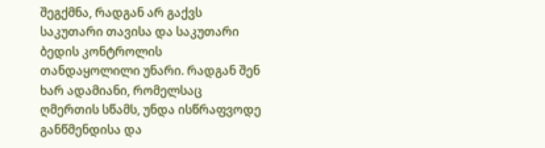შეგქმნა, რადგან არ გაქვს საკუთარი თავისა და საკუთარი ბედის კონტროლის თანდაყოლილი უნარი. რადგან შენ ხარ ადამიანი, რომელსაც ღმერთის სწამს, უნდა ისწრაფვოდე განწმენდისა და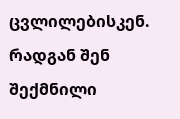ცვლილებისკენ. რადგან შენ შექმნილი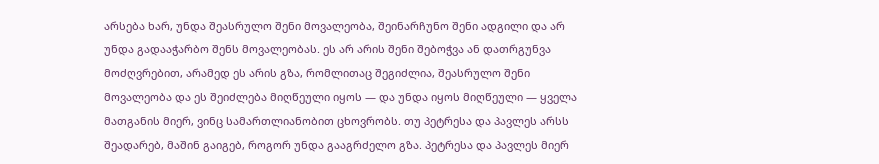არსება ხარ, უნდა შეასრულო შენი მოვალეობა, შეინარჩუნო შენი ადგილი და არ უნდა გადააჭარბო შენს მოვალეობას. ეს არ არის შენი შებოჭვა ან დათრგუნვა მოძღვრებით, არამედ ეს არის გზა, რომლითაც შეგიძლია, შეასრულო შენი მოვალეობა და ეს შეიძლება მიღწეული იყოს — და უნდა იყოს მიღწეული — ყველა მათგანის მიერ, ვინც სამართლიანობით ცხოვრობს. თუ პეტრესა და პავლეს არსს შეადარებ, მაშინ გაიგებ, როგორ უნდა გააგრძელო გზა. პეტრესა და პავლეს მიერ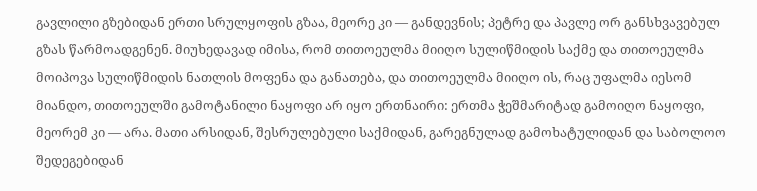გავლილი გზებიდან ერთი სრულყოფის გზაა, მეორე კი — განდევნის; პეტრე და პავლე ორ განსხვავებულ გზას წარმოადგენენ. მიუხედავად იმისა, რომ თითოეულმა მიიღო სულიწმიდის საქმე და თითოეულმა მოიპოვა სულიწმიდის ნათლის მოფენა და განათება, და თითოეულმა მიიღო ის, რაც უფალმა იესომ მიანდო, თითოეულში გამოტანილი ნაყოფი არ იყო ერთნაირი: ერთმა ჭეშმარიტად გამოიღო ნაყოფი, მეორემ კი — არა. მათი არსიდან, შესრულებული საქმიდან, გარეგნულად გამოხატულიდან და საბოლოო შედეგებიდან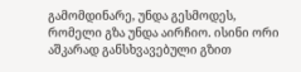გამომდინარე, უნდა გესმოდეს, რომელი გზა უნდა აირჩიო. ისინი ორი აშკარად განსხვავებული გზით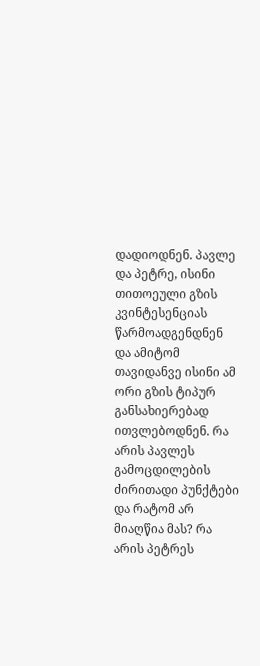დადიოდნენ. პავლე და პეტრე, ისინი თითოეული გზის კვინტესენციას წარმოადგენდნენ და ამიტომ თავიდანვე ისინი ამ ორი გზის ტიპურ განსახიერებად ითვლებოდნენ. რა არის პავლეს გამოცდილების ძირითადი პუნქტები და რატომ არ მიაღწია მას? რა არის პეტრეს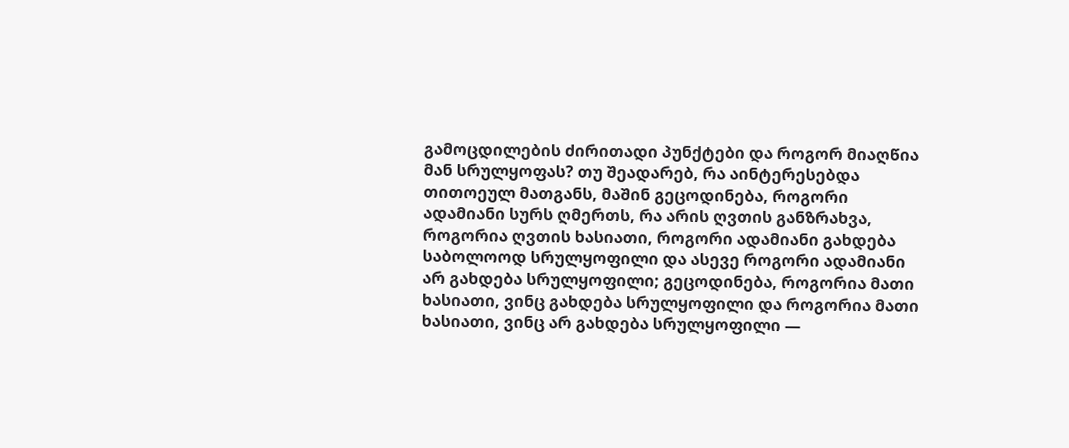გამოცდილების ძირითადი პუნქტები და როგორ მიაღწია მან სრულყოფას? თუ შეადარებ, რა აინტერესებდა თითოეულ მათგანს, მაშინ გეცოდინება, როგორი ადამიანი სურს ღმერთს, რა არის ღვთის განზრახვა, როგორია ღვთის ხასიათი, როგორი ადამიანი გახდება საბოლოოდ სრულყოფილი და ასევე როგორი ადამიანი არ გახდება სრულყოფილი; გეცოდინება, როგორია მათი ხასიათი, ვინც გახდება სრულყოფილი და როგორია მათი ხასიათი, ვინც არ გახდება სრულყოფილი —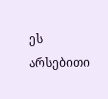ეს არსებითი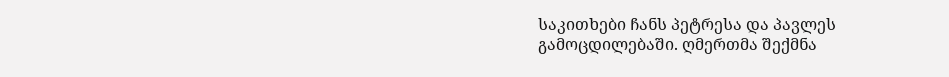საკითხები ჩანს პეტრესა და პავლეს გამოცდილებაში. ღმერთმა შექმნა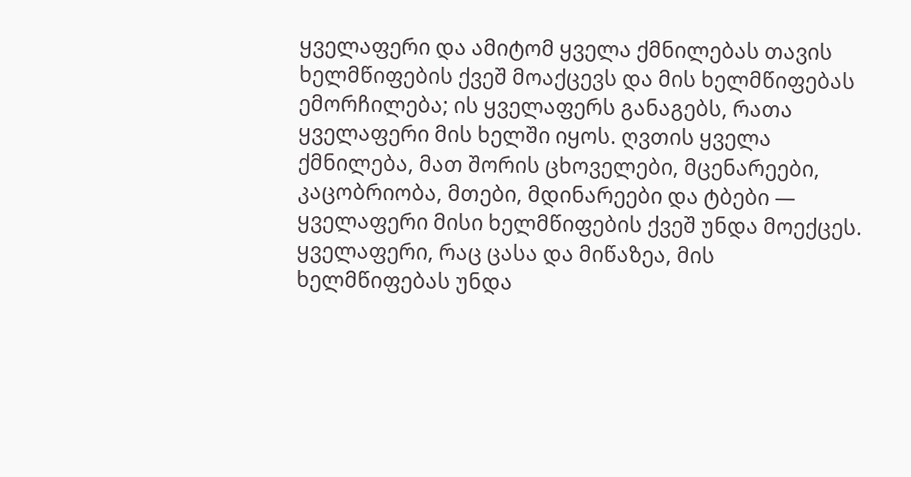ყველაფერი და ამიტომ ყველა ქმნილებას თავის ხელმწიფების ქვეშ მოაქცევს და მის ხელმწიფებას ემორჩილება; ის ყველაფერს განაგებს, რათა ყველაფერი მის ხელში იყოს. ღვთის ყველა ქმნილება, მათ შორის ცხოველები, მცენარეები, კაცობრიობა, მთები, მდინარეები და ტბები — ყველაფერი მისი ხელმწიფების ქვეშ უნდა მოექცეს. ყველაფერი, რაც ცასა და მიწაზეა, მის ხელმწიფებას უნდა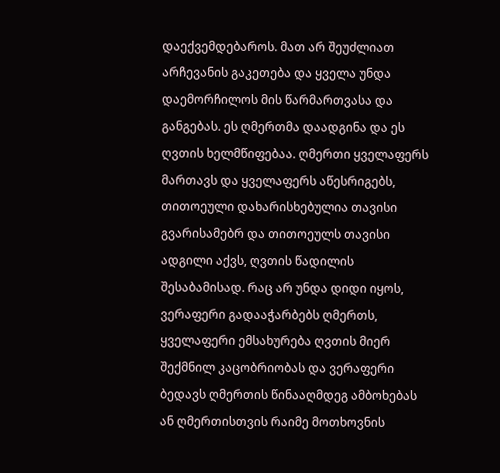დაექვემდებაროს. მათ არ შეუძლიათ არჩევანის გაკეთება და ყველა უნდა დაემორჩილოს მის წარმართვასა და განგებას. ეს ღმერთმა დაადგინა და ეს ღვთის ხელმწიფებაა. ღმერთი ყველაფერს მართავს და ყველაფერს აწესრიგებს, თითოეული დახარისხებულია თავისი გვარისამებრ და თითოეულს თავისი ადგილი აქვს, ღვთის წადილის შესაბამისად. რაც არ უნდა დიდი იყოს, ვერაფერი გადააჭარბებს ღმერთს, ყველაფერი ემსახურება ღვთის მიერ შექმნილ კაცობრიობას და ვერაფერი ბედავს ღმერთის წინააღმდეგ ამბოხებას ან ღმერთისთვის რაიმე მოთხოვნის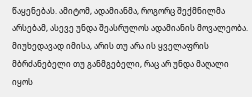წაყენებას. ამიტომ, ადამიანმა, როგორც შექმნილმა არსებამ, ასევე უნდა შეასრულოს ადამიანის მოვალეობა. მიუხედავად იმისა, არის თუ არა ის ყველაფრის მბრძანებელი თუ განმგებელი, რაც არ უნდა მაღალი იყოს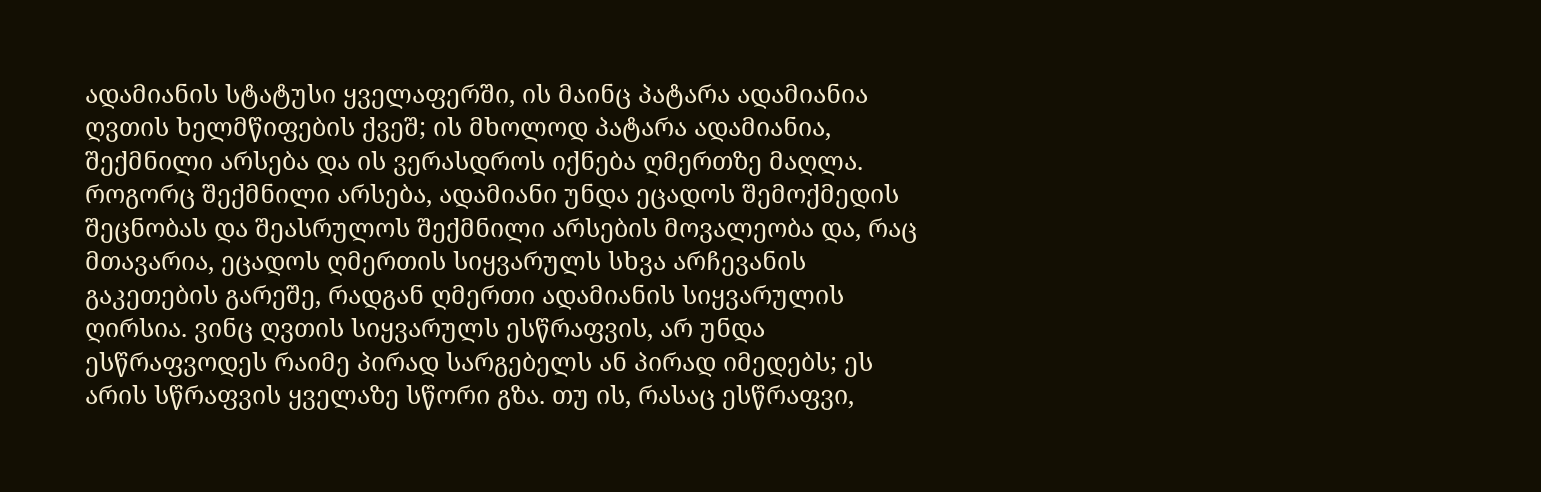ადამიანის სტატუსი ყველაფერში, ის მაინც პატარა ადამიანია ღვთის ხელმწიფების ქვეშ; ის მხოლოდ პატარა ადამიანია, შექმნილი არსება და ის ვერასდროს იქნება ღმერთზე მაღლა. როგორც შექმნილი არსება, ადამიანი უნდა ეცადოს შემოქმედის შეცნობას და შეასრულოს შექმნილი არსების მოვალეობა და, რაც მთავარია, ეცადოს ღმერთის სიყვარულს სხვა არჩევანის გაკეთების გარეშე, რადგან ღმერთი ადამიანის სიყვარულის ღირსია. ვინც ღვთის სიყვარულს ესწრაფვის, არ უნდა ესწრაფვოდეს რაიმე პირად სარგებელს ან პირად იმედებს; ეს არის სწრაფვის ყველაზე სწორი გზა. თუ ის, რასაც ესწრაფვი,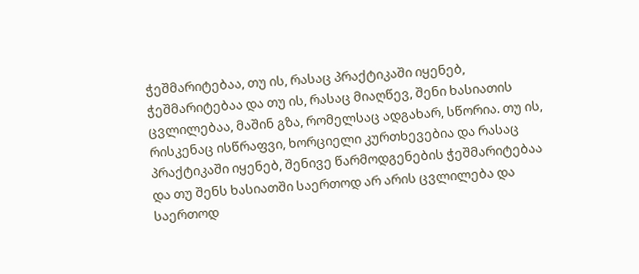ჭეშმარიტებაა, თუ ის, რასაც პრაქტიკაში იყენებ, ჭეშმარიტებაა და თუ ის, რასაც მიაღწევ, შენი ხასიათის ცვლილებაა, მაშინ გზა, რომელსაც ადგახარ, სწორია. თუ ის, რისკენაც ისწრაფვი, ხორციელი კურთხევებია და რასაც პრაქტიკაში იყენებ, შენივე წარმოდგენების ჭეშმარიტებაა და თუ შენს ხასიათში საერთოდ არ არის ცვლილება და საერთოდ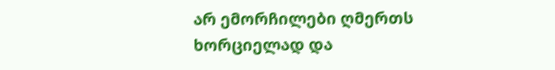არ ემორჩილები ღმერთს ხორციელად და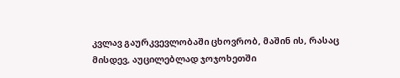კვლავ გაურკვევლობაში ცხოვრობ, მაშინ ის, რასაც მისდევ, აუცილებლად ჯოჯოხეთში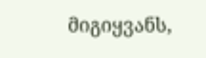მიგიყვანს,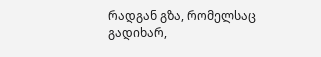რადგან გზა, რომელსაც გადიხარ,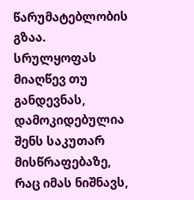წარუმატებლობის გზაა. სრულყოფას მიაღწევ თუ განდევნას, დამოკიდებულია შენს საკუთარ მისწრაფებაზე, რაც იმას ნიშნავს,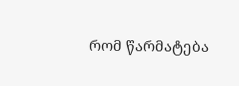რომ წარმატება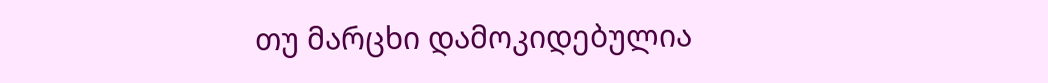თუ მარცხი დამოკიდებულია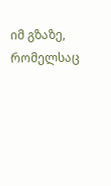იმ გზაზე, რომელსაც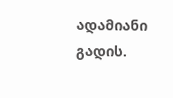ადამიანი გადის.